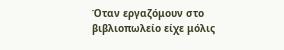Όταν εργαζόμουν στο βιβλιοπωλείο είχε μόλις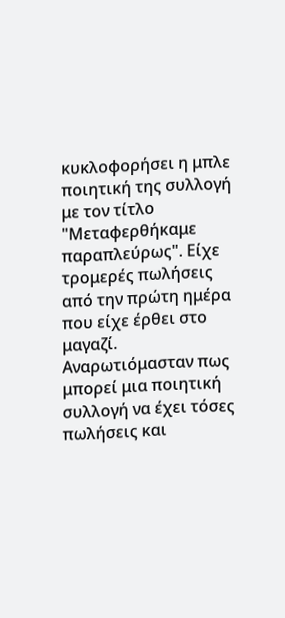κυκλοφορήσει η μπλε ποιητική της συλλογή με τον τίτλο "Μεταφερθήκαμε παραπλεύρως". Είχε τρομερές πωλήσεις από την πρώτη ημέρα που είχε έρθει στο μαγαζί. Αναρωτιόμασταν πως μπορεί μια ποιητική συλλογή να έχει τόσες πωλήσεις και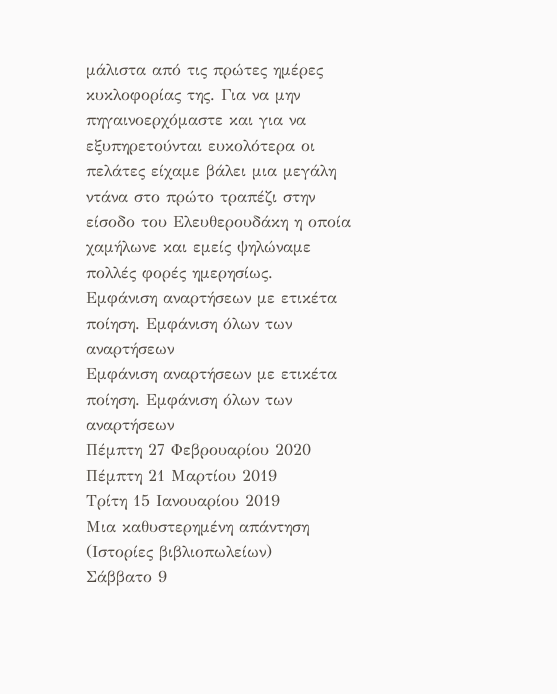μάλιστα από τις πρώτες ημέρες κυκλοφορίας της. Για να μην πηγαινοερχόμαστε και για να εξυπηρετούνται ευκολότερα οι πελάτες είχαμε βάλει μια μεγάλη ντάνα στο πρώτο τραπέζι στην είσοδο του Ελευθερουδάκη η οποία χαμήλωνε και εμείς ψηλώναμε πολλές φορές ημερησίως.
Εμφάνιση αναρτήσεων με ετικέτα ποίηση. Εμφάνιση όλων των αναρτήσεων
Εμφάνιση αναρτήσεων με ετικέτα ποίηση. Εμφάνιση όλων των αναρτήσεων
Πέμπτη 27 Φεβρουαρίου 2020
Πέμπτη 21 Μαρτίου 2019
Τρίτη 15 Ιανουαρίου 2019
Μια καθυστερημένη απάντηση (Ιστορίες βιβλιοπωλείων)
Σάββατο 9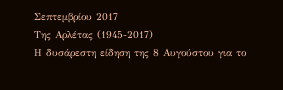Σεπτεμβρίου 2017
Της Αρλέτας (1945-2017)
Η δυσάρεστη είδηση της 8 Αυγούστου για το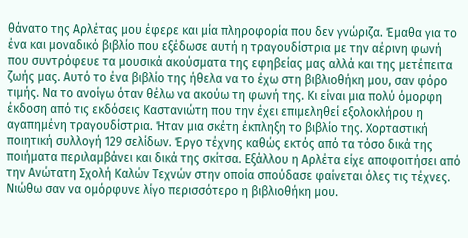θάνατο της Αρλέτας μου έφερε και μία πληροφορία που δεν γνώριζα. Έμαθα για το ένα και μοναδικό βιβλίο που εξέδωσε αυτή η τραγουδίστρια με την αέρινη φωνή που συντρόφευε τα μουσικά ακούσματα της εφηβείας μας αλλά και της μετέπειτα ζωής μας. Αυτό το ένα βιβλίο της ήθελα να το έχω στη βιβλιοθήκη μου, σαν φόρο τιμής. Να το ανοίγω όταν θέλω να ακούω τη φωνή της. Κι είναι μια πολύ όμορφη έκδοση από τις εκδόσεις Καστανιώτη που την έχει επιμεληθεί εξολοκλήρου η αγαπημένη τραγουδίστρια. Ήταν μια σκέτη έκπληξη το βιβλίο της. Χορταστική ποιητική συλλογή 129 σελίδων. Έργο τέχνης καθώς εκτός από τα τόσο δικά της ποιήματα περιλαμβάνει και δικά της σκίτσα. Εξάλλου η Αρλέτα είχε αποφοιτήσει από την Ανώτατη Σχολή Καλών Τεχνών στην οποία σπούδασε φαίνεται όλες τις τέχνες. Νιώθω σαν να ομόρφυνε λίγο περισσότερο η βιβλιοθήκη μου.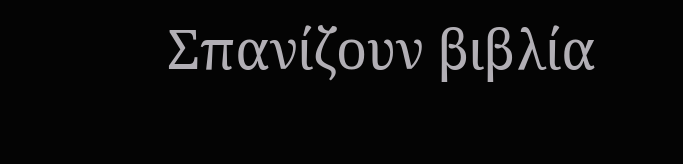Σπανίζουν βιβλία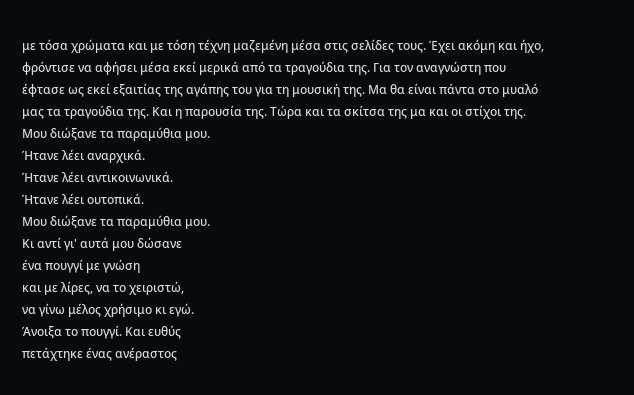με τόσα χρώματα και με τόση τέχνη μαζεμένη μέσα στις σελίδες τους. Έχει ακόμη και ήχο, φρόντισε να αφήσει μέσα εκεί μερικά από τα τραγούδια της. Για τον αναγνώστη που έφτασε ως εκεί εξαιτίας της αγάπης του για τη μουσική της. Μα θα είναι πάντα στο μυαλό μας τα τραγούδια της. Και η παρουσία της. Τώρα και τα σκίτσα της μα και οι στίχοι της.
Μου διώξανε τα παραμύθια μου.
Ήτανε λέει αναρχικά.
Ήτανε λέει αντικοινωνικά.
Ήτανε λέει ουτοπικά.
Μου διώξανε τα παραμύθια μου.
Κι αντί γι' αυτά μου δώσανε
ένα πουγγί με γνώση
και με λίρες, να το χειριστώ,
να γίνω μέλος χρήσιμο κι εγώ.
Άνοιξα το πουγγί. Και ευθύς
πετάχτηκε ένας ανέραστος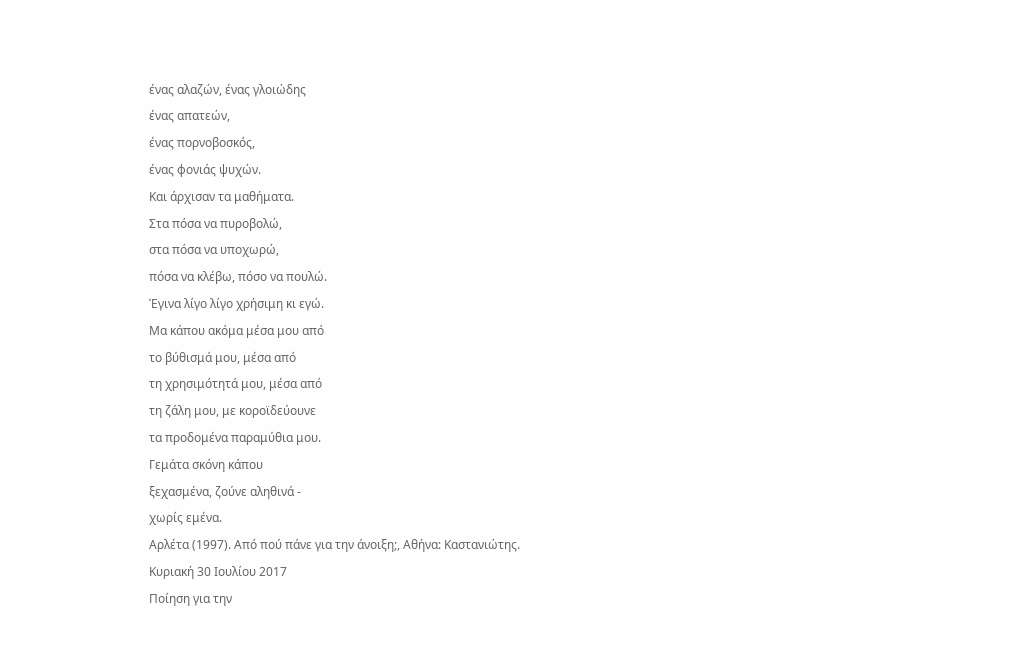ένας αλαζών, ένας γλοιώδης
ένας απατεών,
ένας πορνοβοσκός,
ένας φονιάς ψυχών.
Και άρχισαν τα μαθήματα.
Στα πόσα να πυροβολώ,
στα πόσα να υποχωρώ,
πόσα να κλέβω, πόσο να πουλώ.
Έγινα λίγο λίγο χρήσιμη κι εγώ.
Μα κάπου ακόμα μέσα μου από
το βύθισμά μου, μέσα από
τη χρησιμότητά μου, μέσα από
τη ζάλη μου, με κοροϊδεύουνε
τα προδομένα παραμύθια μου.
Γεμάτα σκόνη κάπου
ξεχασμένα, ζούνε αληθινά -
χωρίς εμένα.
Αρλέτα (1997). Από πού πάνε για την άνοιξη;, Αθήνα: Καστανιώτης.
Κυριακή 30 Ιουλίου 2017
Ποίηση για την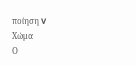ποίηση V
Χώμα
Ο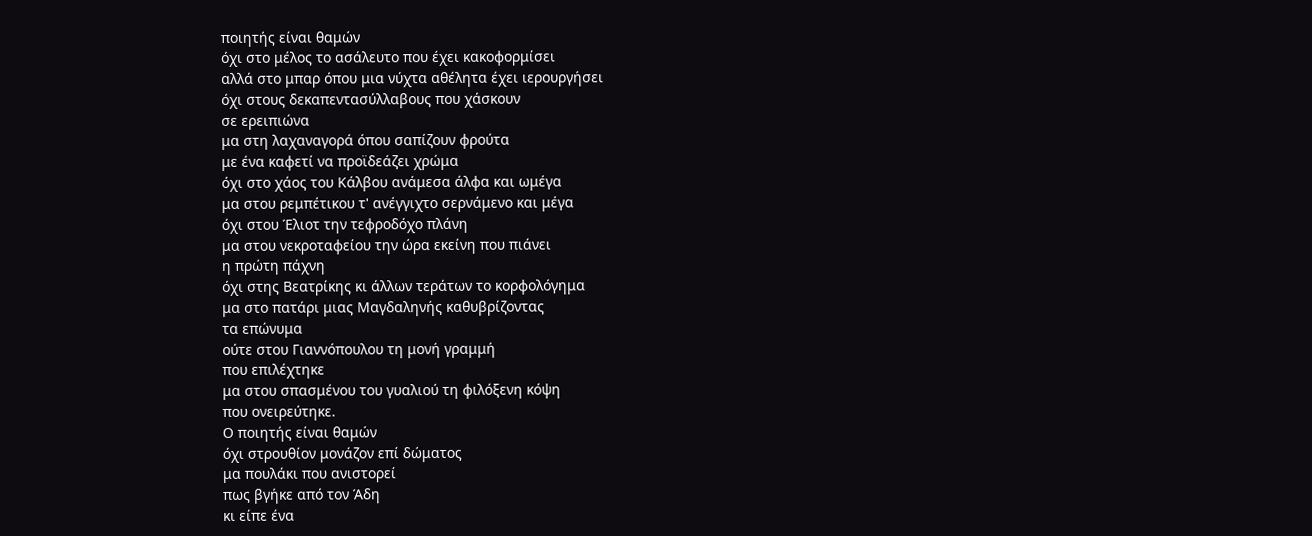ποιητής είναι θαμών
όχι στο μέλος το ασάλευτο που έχει κακοφορμίσει
αλλά στο μπαρ όπου μια νύχτα αθέλητα έχει ιερουργήσει
όχι στους δεκαπεντασύλλαβους που χάσκουν
σε ερειπιώνα
μα στη λαχαναγορά όπου σαπίζουν φρούτα
με ένα καφετί να προϊδεάζει χρώμα
όχι στο χάος του Κάλβου ανάμεσα άλφα και ωμέγα
μα στου ρεμπέτικου τ' ανέγγιχτο σερνάμενο και μέγα
όχι στου Έλιοτ την τεφροδόχο πλάνη
μα στου νεκροταφείου την ώρα εκείνη που πιάνει
η πρώτη πάχνη
όχι στης Βεατρίκης κι άλλων τεράτων το κορφολόγημα
μα στο πατάρι μιας Μαγδαληνής καθυβρίζοντας
τα επώνυμα
ούτε στου Γιαννόπουλου τη μονή γραμμή
που επιλέχτηκε
μα στου σπασμένου του γυαλιού τη φιλόξενη κόψη
που ονειρεύτηκε.
Ο ποιητής είναι θαμών
όχι στρουθίον μονάζον επί δώματος
μα πουλάκι που ανιστορεί
πως βγήκε από τον Άδη
κι είπε ένα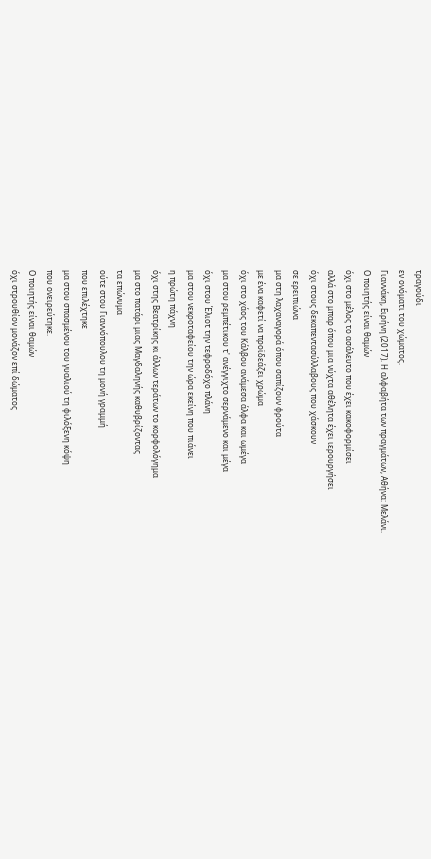τραγούδι
εν ονόματι του χώματος.
Γιαννάκη, Ειρήνη (2017). Η αλφαβήτα των πραγμάτων, Αθήνα: Μελάνι.
Ο ποιητής είναι θαμών
όχι στο μέλος το ασάλευτο που έχει κακοφορμίσει
αλλά στο μπαρ όπου μια νύχτα αθέλητα έχει ιερουργήσει
όχι στους δεκαπεντασύλλαβους που χάσκουν
σε ερειπιώνα
μα στη λαχαναγορά όπου σαπίζουν φρούτα
με ένα καφετί να προϊδεάζει χρώμα
όχι στο χάος του Κάλβου ανάμεσα άλφα και ωμέγα
μα στου ρεμπέτικου τ' ανέγγιχτο σερνάμενο και μέγα
όχι στου Έλιοτ την τεφροδόχο πλάνη
μα στου νεκροταφείου την ώρα εκείνη που πιάνει
η πρώτη πάχνη
όχι στης Βεατρίκης κι άλλων τεράτων το κορφολόγημα
μα στο πατάρι μιας Μαγδαληνής καθυβρίζοντας
τα επώνυμα
ούτε στου Γιαννόπουλου τη μονή γραμμή
που επιλέχτηκε
μα στου σπασμένου του γυαλιού τη φιλόξενη κόψη
που ονειρεύτηκε.
Ο ποιητής είναι θαμών
όχι στρουθίον μονάζον επί δώματος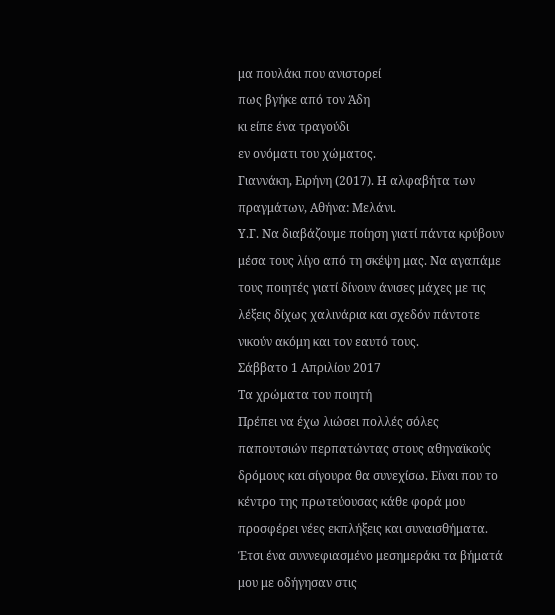μα πουλάκι που ανιστορεί
πως βγήκε από τον Άδη
κι είπε ένα τραγούδι
εν ονόματι του χώματος.
Γιαννάκη, Ειρήνη (2017). Η αλφαβήτα των πραγμάτων, Αθήνα: Μελάνι.
Υ.Γ. Να διαβάζουμε ποίηση γιατί πάντα κρύβουν μέσα τους λίγο από τη σκέψη μας. Να αγαπάμε τους ποιητές γιατί δίνουν άνισες μάχες με τις λέξεις δίχως χαλινάρια και σχεδόν πάντοτε νικούν ακόμη και τον εαυτό τους.
Σάββατο 1 Απριλίου 2017
Τα χρώματα του ποιητή
Πρέπει να έχω λιώσει πολλές σόλες παπουτσιών περπατώντας στους αθηναϊκούς δρόμους και σίγουρα θα συνεχίσω. Είναι που το κέντρο της πρωτεύουσας κάθε φορά μου προσφέρει νέες εκπλήξεις και συναισθήματα. Έτσι ένα συννεφιασμένο μεσημεράκι τα βήματά μου με οδήγησαν στις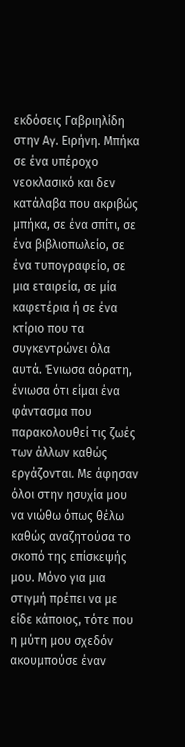εκδόσεις Γαβριηλίδη στην Αγ. Ειρήνη. Μπήκα σε ένα υπέροχο νεοκλασικό και δεν κατάλαβα που ακριβώς μπήκα, σε ένα σπίτι, σε ένα βιβλιοπωλείο, σε ένα τυπογραφείο, σε μια εταιρεία, σε μία καφετέρια ή σε ένα κτίριο που τα συγκεντρώνει όλα αυτά. Ένιωσα αόρατη, ένιωσα ότι είμαι ένα φάντασμα που παρακολουθεί τις ζωές των άλλων καθώς εργάζονται. Με άφησαν όλοι στην ησυχία μου να νιώθω όπως θέλω καθώς αναζητούσα το σκοπό της επίσκεψής μου. Μόνο για μια στιγμή πρέπει να με είδε κάποιος, τότε που η μύτη μου σχεδόν ακουμπούσε έναν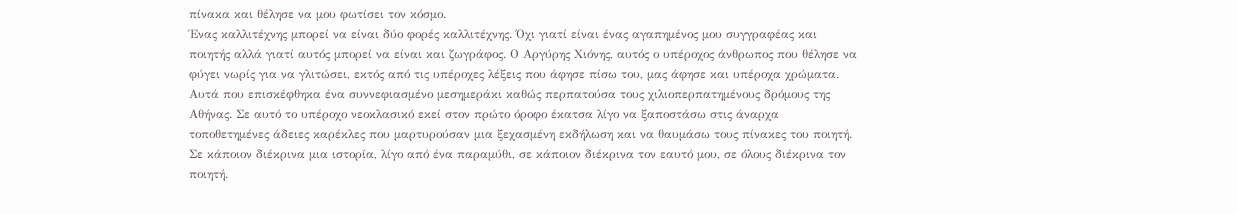πίνακα και θέλησε να μου φωτίσει τον κόσμο.
Ένας καλλιτέχνης μπορεί να είναι δύο φορές καλλιτέχνης. Όχι γιατί είναι ένας αγαπημένος μου συγγραφέας και ποιητής αλλά γιατί αυτός μπορεί να είναι και ζωγράφος. Ο Αργύρης Χιόνης, αυτός ο υπέροχος άνθρωπος που θέλησε να φύγει νωρίς για να γλιτώσει, εκτός από τις υπέροχες λέξεις που άφησε πίσω του, μας άφησε και υπέροχα χρώματα. Αυτά που επισκέφθηκα ένα συννεφιασμένο μεσημεράκι καθώς περπατούσα τους χιλιοπερπατημένους δρόμους της Αθήνας. Σε αυτό το υπέροχο νεοκλασικό εκεί στον πρώτο όροφο έκατσα λίγο να ξαποστάσω στις άναρχα τοποθετημένες άδειες καρέκλες που μαρτυρούσαν μια ξεχασμένη εκδήλωση και να θαυμάσω τους πίνακες του ποιητή. Σε κάποιον διέκρινα μια ιστορία, λίγο από ένα παραμύθι, σε κάποιον διέκρινα τον εαυτό μου, σε όλους διέκρινα τον ποιητή.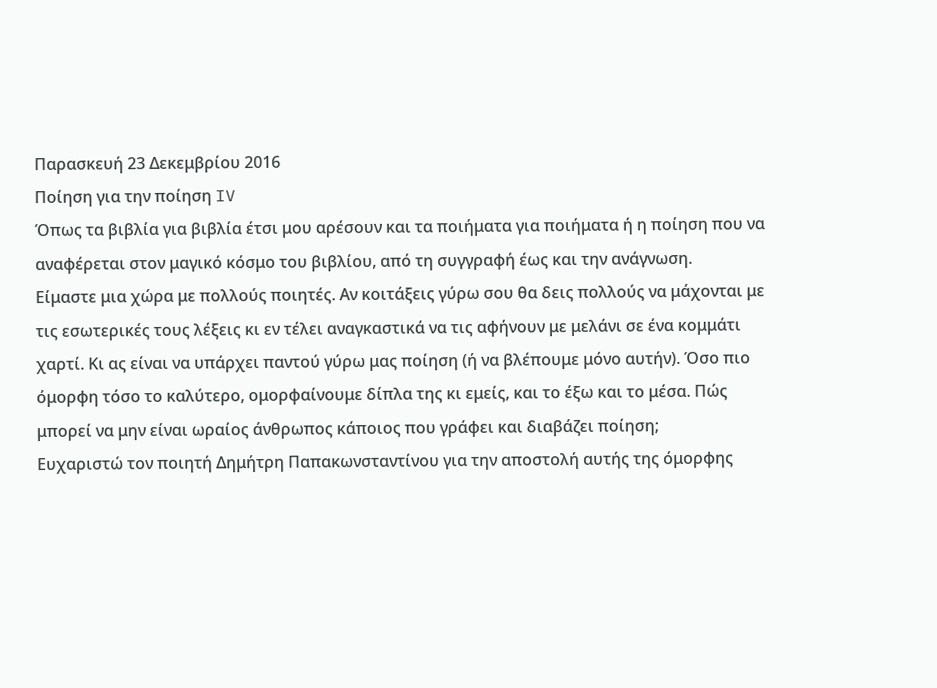Παρασκευή 23 Δεκεμβρίου 2016
Ποίηση για την ποίηση IV
Όπως τα βιβλία για βιβλία έτσι μου αρέσουν και τα ποιήματα για ποιήματα ή η ποίηση που να αναφέρεται στον μαγικό κόσμο του βιβλίου, από τη συγγραφή έως και την ανάγνωση.
Είμαστε μια χώρα με πολλούς ποιητές. Αν κοιτάξεις γύρω σου θα δεις πολλούς να μάχονται με τις εσωτερικές τους λέξεις κι εν τέλει αναγκαστικά να τις αφήνουν με μελάνι σε ένα κομμάτι χαρτί. Κι ας είναι να υπάρχει παντού γύρω μας ποίηση (ή να βλέπουμε μόνο αυτήν). Όσο πιο όμορφη τόσο το καλύτερο, ομορφαίνουμε δίπλα της κι εμείς, και το έξω και το μέσα. Πώς μπορεί να μην είναι ωραίος άνθρωπος κάποιος που γράφει και διαβάζει ποίηση;
Ευχαριστώ τον ποιητή Δημήτρη Παπακωνσταντίνου για την αποστολή αυτής της όμορφης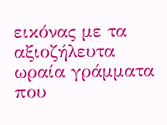εικόνας με τα αξιοζήλευτα ωραία γράμματα που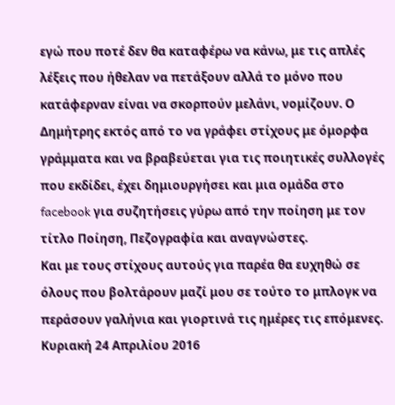εγώ που ποτέ δεν θα καταφέρω να κάνω, με τις απλές λέξεις που ήθελαν να πετάξουν αλλά το μόνο που κατάφερναν είναι να σκορπούν μελάνι, νομίζουν. Ο Δημήτρης εκτός από το να γράφει στίχους με όμορφα γράμματα και να βραβεύεται για τις ποιητικές συλλογές που εκδίδει, έχει δημιουργήσει και μια ομάδα στο facebook για συζητήσεις γύρω από την ποίηση με τον τίτλο Ποίηση, Πεζογραφία και αναγνώστες.
Και με τους στίχους αυτούς για παρέα θα ευχηθώ σε όλους που βολτάρουν μαζί μου σε τούτο το μπλογκ να περάσουν γαλήνια και γιορτινά τις ημέρες τις επόμενες.
Κυριακή 24 Απριλίου 2016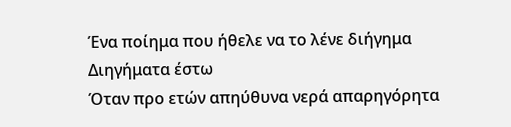Ένα ποίημα που ήθελε να το λένε διήγημα
Διηγήματα έστω
Όταν προ ετών απηύθυνα νερά απαρηγόρητα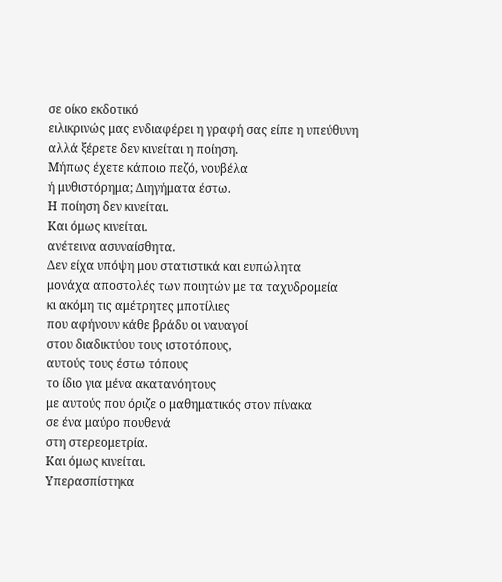σε οίκο εκδοτικό
ειλικρινώς μας ενδιαφέρει η γραφή σας είπε η υπεύθυνη
αλλά ξέρετε δεν κινείται η ποίηση.
Μήπως έχετε κάποιο πεζό, νουβέλα
ή μυθιστόρημα; Διηγήματα έστω.
Η ποίηση δεν κινείται.
Και όμως κινείται.
ανέτεινα ασυναίσθητα.
Δεν είχα υπόψη μου στατιστικά και ευπώλητα
μονάχα αποστολές των ποιητών με τα ταχυδρομεία
κι ακόμη τις αμέτρητες μποτίλιες
που αφήνουν κάθε βράδυ οι ναυαγοί
στου διαδικτύου τους ιστοτόπους,
αυτούς τους έστω τόπους
το ίδιο για μένα ακατανόητους
με αυτούς που όριζε ο μαθηματικός στον πίνακα
σε ένα μαύρο πουθενά
στη στερεομετρία.
Και όμως κινείται.
Υπερασπίστηκα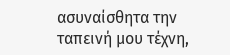ασυναίσθητα την ταπεινή μου τέχνη,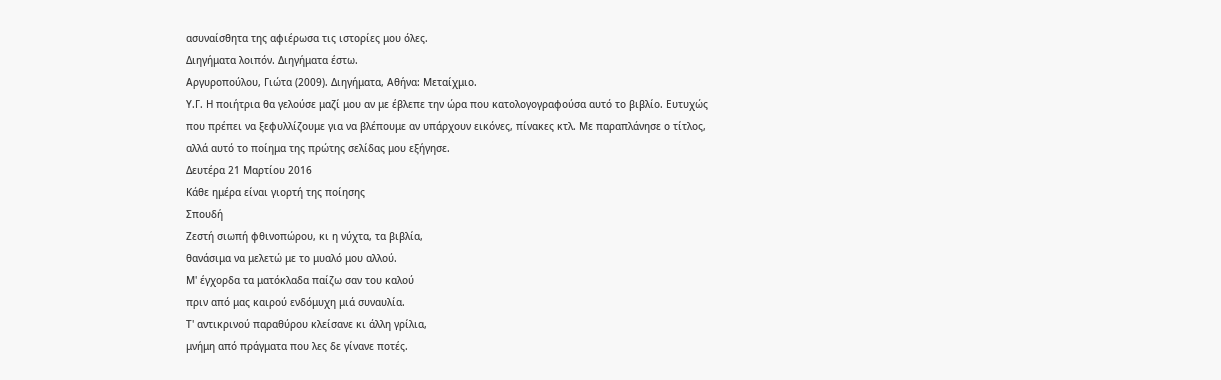ασυναίσθητα της αφιέρωσα τις ιστορίες μου όλες.
Διηγήματα λοιπόν. Διηγήματα έστω.
Αργυροπούλου, Γιώτα (2009). Διηγήματα, Αθήνα: Μεταίχμιο.
Υ.Γ. Η ποιήτρια θα γελούσε μαζί μου αν με έβλεπε την ώρα που κατολογογραφούσα αυτό το βιβλίο. Ευτυχώς που πρέπει να ξεφυλλίζουμε για να βλέπουμε αν υπάρχουν εικόνες, πίνακες κτλ. Με παραπλάνησε ο τίτλος, αλλά αυτό το ποίημα της πρώτης σελίδας μου εξήγησε.
Δευτέρα 21 Μαρτίου 2016
Κάθε ημέρα είναι γιορτή της ποίησης
Σπουδή
Ζεστή σιωπή φθινοπώρου, κι η νύχτα, τα βιβλία,
θανάσιμα να μελετώ με το μυαλό μου αλλού.
Μ' έγχορδα τα ματόκλαδα παίζω σαν του καλού
πριν από μας καιρού ενδόμυχη μιά συναυλία.
Τ' αντικρινού παραθύρου κλείσανε κι άλλη γρίλια,
μνήμη από πράγματα που λες δε γίνανε ποτές.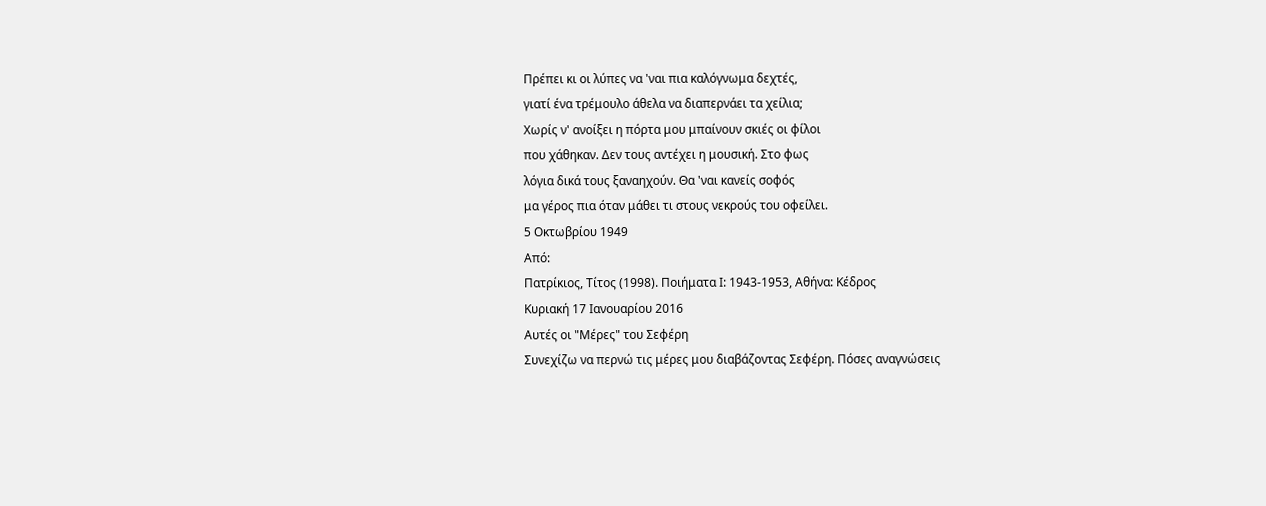Πρέπει κι οι λύπες να 'ναι πια καλόγνωμα δεχτές,
γιατί ένα τρέμουλο άθελα να διαπερνάει τα χείλια;
Χωρίς ν' ανοίξει η πόρτα μου μπαίνουν σκιές οι φίλοι
που χάθηκαν. Δεν τους αντέχει η μουσική. Στο φως
λόγια δικά τους ξαναηχούν. Θα 'ναι κανείς σοφός
μα γέρος πια όταν μάθει τι στους νεκρούς του οφείλει.
5 Οκτωβρίου 1949
Από:
Πατρίκιος, Τίτος (1998). Ποιήματα Ι: 1943-1953, Αθήνα: Κέδρος
Κυριακή 17 Ιανουαρίου 2016
Αυτές οι "Μέρες" του Σεφέρη
Συνεχίζω να περνώ τις μέρες μου διαβάζοντας Σεφέρη. Πόσες αναγνώσεις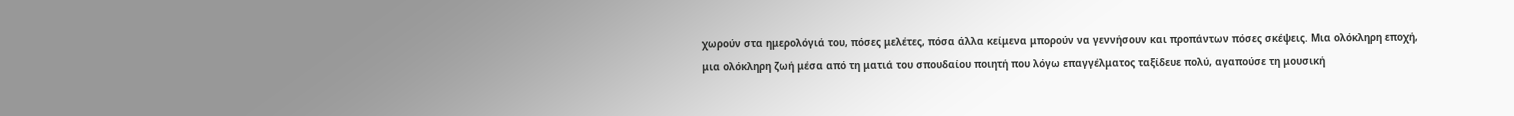χωρούν στα ημερολόγιά του, πόσες μελέτες, πόσα άλλα κείμενα μπορούν να γεννήσουν και προπάντων πόσες σκέψεις. Μια ολόκληρη εποχή, μια ολόκληρη ζωή μέσα από τη ματιά του σπουδαίου ποιητή που λόγω επαγγέλματος ταξίδευε πολύ, αγαπούσε τη μουσική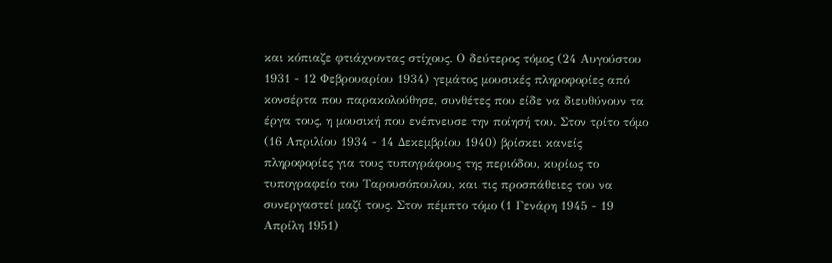και κόπιαζε φτιάχνοντας στίχους. Ο δεύτερος τόμος (24 Αυγούστου 1931 - 12 Φεβρουαρίου 1934) γεμάτος μουσικές πληροφορίες από κονσέρτα που παρακολούθησε, συνθέτες που είδε να διευθύνουν τα έργα τους, η μουσική που ενέπνευσε την ποίησή του. Στον τρίτο τόμο (16 Απριλίου 1934 - 14 Δεκεμβρίου 1940) βρίσκει κανείς πληροφορίες για τους τυπογράφους της περιόδου, κυρίως το τυπογραφείο του Ταρουσόπουλου, και τις προσπάθειες του να συνεργαστεί μαζί τους. Στον πέμπτο τόμο (1 Γενάρη 1945 - 19 Απρίλη 1951)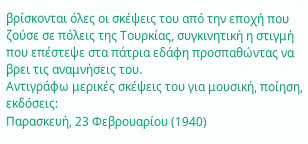βρίσκονται όλες οι σκέψεις του από την εποχή που ζούσε σε πόλεις της Τουρκίας, συγκινητική η στιγμή που επέστεψε στα πάτρια εδάφη προσπαθώντας να βρει τις αναμνήσεις του.
Αντιγράφω μερικές σκέψεις του για μουσική, ποίηση, εκδόσεις:
Παρασκευή, 23 Φεβρουαρίου (1940)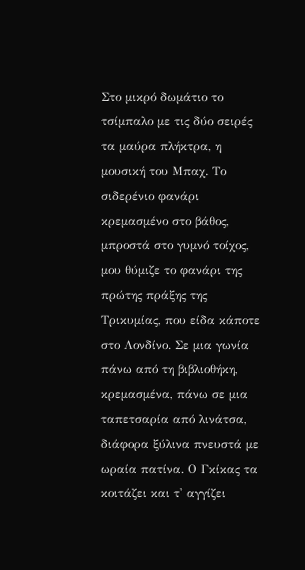Στο μικρό δωμάτιο το τσίμπαλο με τις δύο σειρές τα μαύρα πλήκτρα, η μουσική του Μπαχ. Το σιδερένιο φανάρι κρεμασμένο στο βάθος, μπροστά στο γυμνό τοίχος, μου θύμιζε το φανάρι της πρώτης πράξης της Τρικυμίας, που είδα κάποτε στο Λονδίνο. Σε μια γωνία πάνω από τη βιβλιοθήκη, κρεμασμένα, πάνω σε μια ταπετσαρία από λινάτσα, διάφορα ξύλινα πνευστά με ωραία πατίνα. Ο Γκίκας τα κοιτάζει και τ' αγγίζει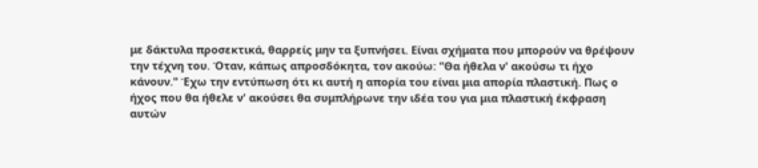με δάκτυλα προσεκτικά, θαρρείς μην τα ξυπνήσει. Είναι σχήματα που μπορούν να θρέψουν την τέχνη του. Όταν, κάπως απροσδόκητα, τον ακούω: "Θα ήθελα ν' ακούσω τι ήχο κάνουν." Έχω την εντύπωση ότι κι αυτή η απορία του είναι μια απορία πλαστική. Πως ο ήχος που θα ήθελε ν' ακούσει θα συμπλήρωνε την ιδέα του για μια πλαστική έκφραση αυτών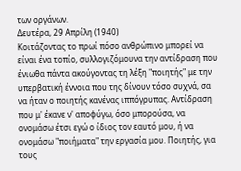των οργάνων.
Δευτέρα, 29 Απρίλη (1940)
Κοιτάζοντας το πρωί πόσο ανθρώπινο μπορεί να είναι ένα τοπίο, συλλογιζόμουνα την αντίδραση που ένιωθα πάντα ακούγοντας τη λέξη "ποιητής" με την υπερβατική έννοια που της δίνουν τόσο συχνά, σα να ήταν ο ποιητής κανένας ιππόγρυπας. Αντίδραση που μ' έκανε ν' αποφύγω, όσο μπορούσα, να ονομάσω έτσι εγώ ο ίδιος τον εαυτό μου, ή να ονομάσω "ποιήματα" την εργασία μου. Ποιητής, για τους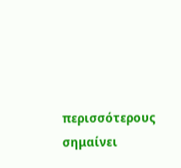περισσότερους σημαίνει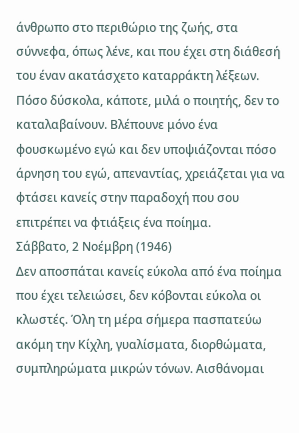άνθρωπο στο περιθώριο της ζωής, στα σύννεφα, όπως λένε, και που έχει στη διάθεσή του έναν ακατάσχετο καταρράκτη λέξεων. Πόσο δύσκολα, κάποτε, μιλά ο ποιητής, δεν το καταλαβαίνουν. Βλέπουνε μόνο ένα φουσκωμένο εγώ και δεν υποψιάζονται πόσο άρνηση του εγώ, απεναντίας, χρειάζεται για να φτάσει κανείς στην παραδοχή που σου επιτρέπει να φτιάξεις ένα ποίημα.
Σάββατο, 2 Νοέμβρη (1946)
Δεν αποσπάται κανείς εύκολα από ένα ποίημα που έχει τελειώσει, δεν κόβονται εύκολα οι κλωστές. Όλη τη μέρα σήμερα πασπατεύω ακόμη την Κίχλη, γυαλίσματα, διορθώματα, συμπληρώματα μικρών τόνων. Αισθάνομαι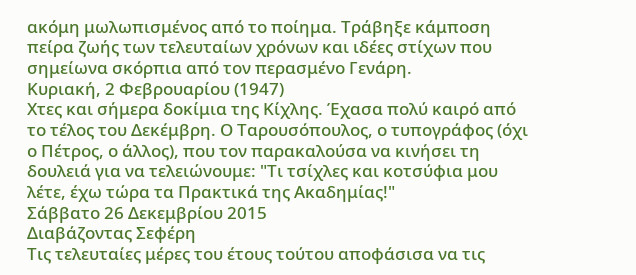ακόμη μωλωπισμένος από το ποίημα. Τράβηξε κάμποση πείρα ζωής των τελευταίων χρόνων και ιδέες στίχων που σημείωνα σκόρπια από τον περασμένο Γενάρη.
Κυριακή, 2 Φεβρουαρίου (1947)
Χτες και σήμερα δοκίμια της Κίχλης. Έχασα πολύ καιρό από το τέλος του Δεκέμβρη. Ο Ταρουσόπουλος, ο τυπογράφος (όχι ο Πέτρος, ο άλλος), που τον παρακαλούσα να κινήσει τη δουλειά για να τελειώνουμε: "Τι τσίχλες και κοτσύφια μου λέτε, έχω τώρα τα Πρακτικά της Ακαδημίας!"
Σάββατο 26 Δεκεμβρίου 2015
Διαβάζοντας Σεφέρη
Τις τελευταίες μέρες του έτους τούτου αποφάσισα να τις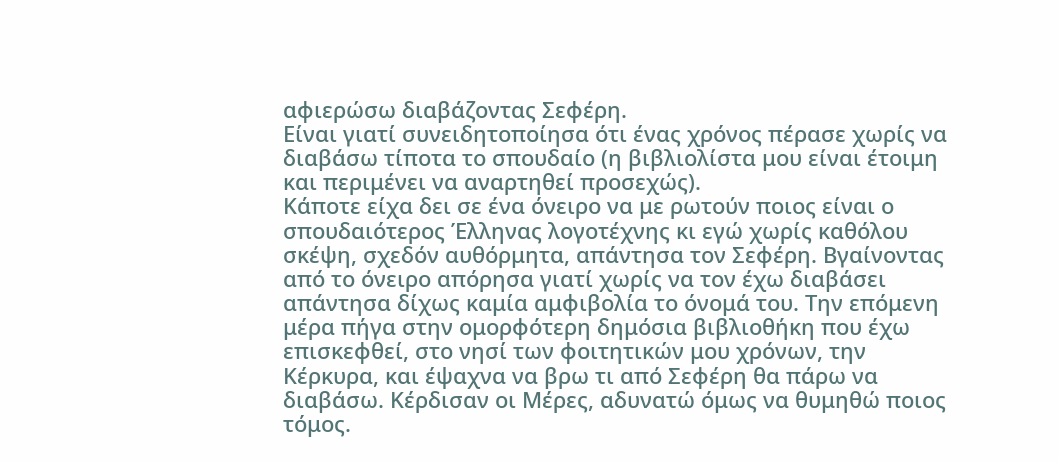αφιερώσω διαβάζοντας Σεφέρη.
Είναι γιατί συνειδητοποίησα ότι ένας χρόνος πέρασε χωρίς να διαβάσω τίποτα το σπουδαίο (η βιβλιολίστα μου είναι έτοιμη και περιμένει να αναρτηθεί προσεχώς).
Κάποτε είχα δει σε ένα όνειρο να με ρωτούν ποιος είναι ο σπουδαιότερος Έλληνας λογοτέχνης κι εγώ χωρίς καθόλου σκέψη, σχεδόν αυθόρμητα, απάντησα τον Σεφέρη. Βγαίνοντας από το όνειρο απόρησα γιατί χωρίς να τον έχω διαβάσει απάντησα δίχως καμία αμφιβολία το όνομά του. Την επόμενη μέρα πήγα στην ομορφότερη δημόσια βιβλιοθήκη που έχω επισκεφθεί, στο νησί των φοιτητικών μου χρόνων, την Κέρκυρα, και έψαχνα να βρω τι από Σεφέρη θα πάρω να διαβάσω. Κέρδισαν οι Μέρες, αδυνατώ όμως να θυμηθώ ποιος τόμος.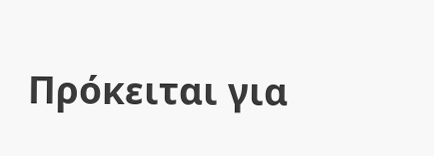Πρόκειται για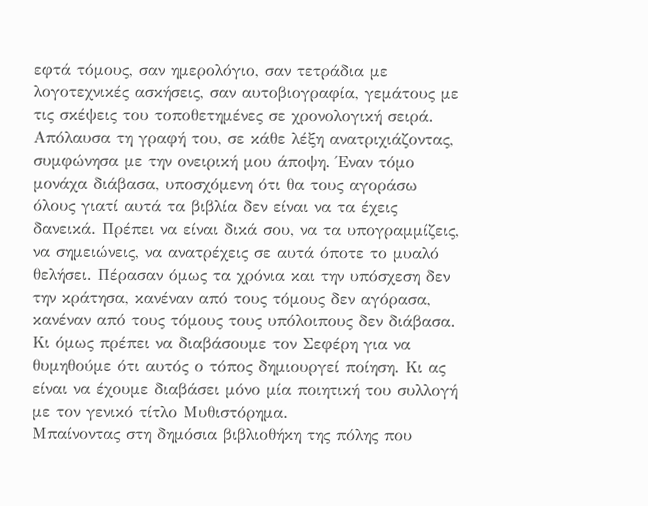εφτά τόμους, σαν ημερολόγιο, σαν τετράδια με λογοτεχνικές ασκήσεις, σαν αυτοβιογραφία, γεμάτους με τις σκέψεις του τοποθετημένες σε χρονολογική σειρά. Απόλαυσα τη γραφή του, σε κάθε λέξη ανατριχιάζοντας, συμφώνησα με την ονειρική μου άποψη. Έναν τόμο μονάχα διάβασα, υποσχόμενη ότι θα τους αγοράσω όλους γιατί αυτά τα βιβλία δεν είναι να τα έχεις δανεικά. Πρέπει να είναι δικά σου, να τα υπογραμμίζεις, να σημειώνεις, να ανατρέχεις σε αυτά όποτε το μυαλό θελήσει. Πέρασαν όμως τα χρόνια και την υπόσχεση δεν την κράτησα, κανέναν από τους τόμους δεν αγόρασα, κανέναν από τους τόμους τους υπόλοιπους δεν διάβασα. Κι όμως πρέπει να διαβάσουμε τον Σεφέρη για να θυμηθούμε ότι αυτός ο τόπος δημιουργεί ποίηση. Κι ας είναι να έχουμε διαβάσει μόνο μία ποιητική του συλλογή με τον γενικό τίτλο Μυθιστόρημα.
Μπαίνοντας στη δημόσια βιβλιοθήκη της πόλης που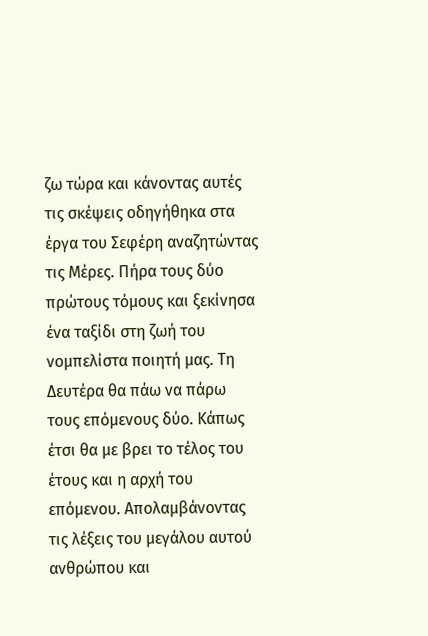ζω τώρα και κάνοντας αυτές τις σκέψεις οδηγήθηκα στα έργα του Σεφέρη αναζητώντας τις Μέρες. Πήρα τους δύο πρώτους τόμους και ξεκίνησα ένα ταξίδι στη ζωή του νομπελίστα ποιητή μας. Τη Δευτέρα θα πάω να πάρω τους επόμενους δύο. Κάπως έτσι θα με βρει το τέλος του έτους και η αρχή του επόμενου. Απολαμβάνοντας τις λέξεις του μεγάλου αυτού ανθρώπου και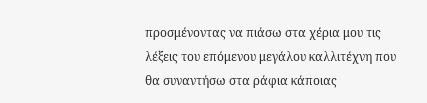προσμένοντας να πιάσω στα χέρια μου τις λέξεις του επόμενου μεγάλου καλλιτέχνη που θα συναντήσω στα ράφια κάποιας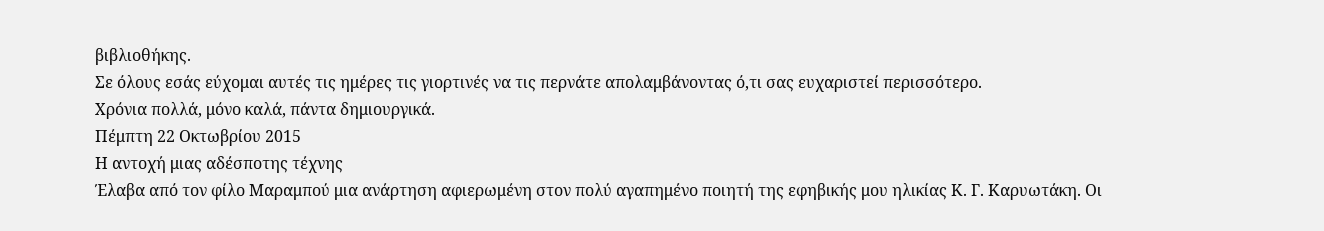βιβλιοθήκης.
Σε όλους εσάς εύχομαι αυτές τις ημέρες τις γιορτινές να τις περνάτε απολαμβάνοντας ό,τι σας ευχαριστεί περισσότερο.
Χρόνια πολλά, μόνο καλά, πάντα δημιουργικά.
Πέμπτη 22 Οκτωβρίου 2015
Η αντοχή μιας αδέσποτης τέχνης
Έλαβα από τον φίλο Μαραμπού μια ανάρτηση αφιερωμένη στον πολύ αγαπημένο ποιητή της εφηβικής μου ηλικίας Κ. Γ. Καρυωτάκη. Οι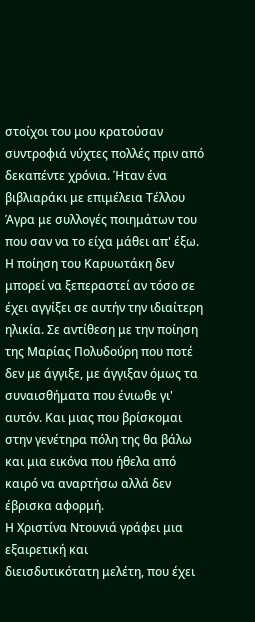στοίχοι του μου κρατούσαν συντροφιά νύχτες πολλές πριν από δεκαπέντε χρόνια. Ήταν ένα βιβλιαράκι με επιμέλεια Τέλλου Άγρα με συλλογές ποιημάτων του που σαν να το είχα μάθει απ' έξω. Η ποίηση του Καρυωτάκη δεν μπορεί να ξεπεραστεί αν τόσο σε έχει αγγίξει σε αυτήν την ιδιαίτερη ηλικία. Σε αντίθεση με την ποίηση της Μαρίας Πολυδούρη που ποτέ δεν με άγγιξε, με άγγιξαν όμως τα συναισθήματα που ένιωθε γι' αυτόν. Και μιας που βρίσκομαι στην γενέτηρα πόλη της θα βάλω και μια εικόνα που ήθελα από καιρό να αναρτήσω αλλά δεν έβρισκα αφορμή.
Η Χριστίνα Ντουνιά γράφει μια εξαιρετική και
διεισδυτικότατη μελέτη, που έχει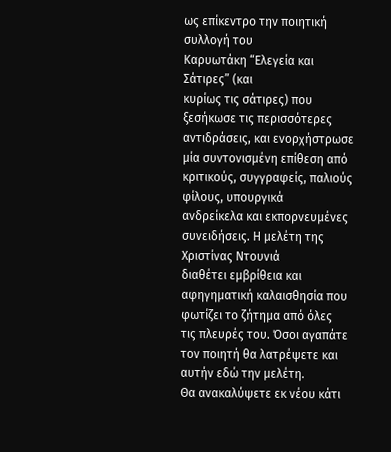ως επίκεντρο την ποιητική συλλογή του
Καρυωτάκη “Ελεγεία και Σάτιρες” (και
κυρίως τις σάτιρες) που ξεσήκωσε τις περισσότερες αντιδράσεις, και ενορχήστρωσε
μία συντονισμένη επίθεση από κριτικούς, συγγραφείς, παλιούς φίλους, υπουργικά
ανδρείκελα και εκπορνευμένες συνειδήσεις. Η μελέτη της Χριστίνας Ντουνιά
διαθέτει εμβρίθεια και αφηγηματική καλαισθησία που φωτίζει το ζήτημα από όλες
τις πλευρές του. Όσοι αγαπάτε τον ποιητή θα λατρέψετε και αυτήν εδώ την μελέτη.
Θα ανακαλύψετε εκ νέου κάτι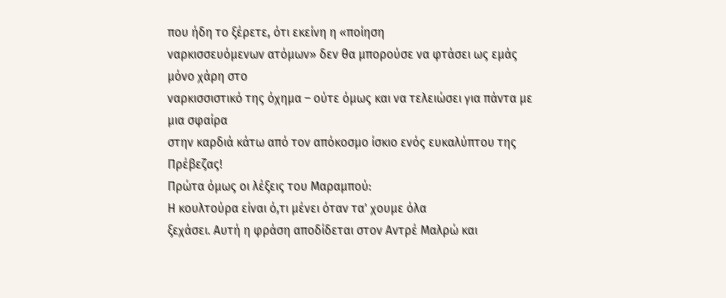που ήδη το ξέρετε, ότι εκείνη η «ποίηση
ναρκισσευόμενων ατόμων» δεν θα μπορούσε να φτάσει ως εμάς μόνο χάρη στο
ναρκισσιστικό της όχημα – ούτε όμως και να τελειώσει για πάντα με μια σφαίρα
στην καρδιά κάτω από τον απόκοσμο ίσκιο ενός ευκαλύπτου της Πρέβεζας!
Πρώτα όμως οι λέξεις του Μαραμπού:
Η κουλτούρα είναι ό,τι μένει όταν τα' χουμε όλα
ξεχάσει. Αυτή η φράση αποδίδεται στον Αντρέ Μαλρώ και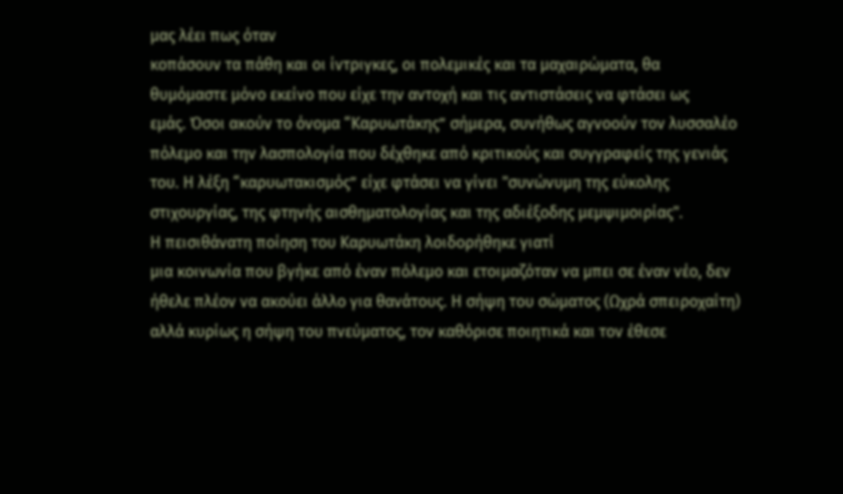μας λέει πως όταν
κοπάσουν τα πάθη και οι ίντριγκες, οι πολεμικές και τα μαχαιρώματα, θα
θυμόμαστε μόνο εκείνο που είχε την αντοχή και τις αντιστάσεις να φτάσει ως
εμάς. Όσοι ακούν το όνομα “Καρυωτάκης” σήμερα, συνήθως αγνοούν τον λυσσαλέο
πόλεμο και την λασπολογία που δέχθηκε από κριτικούς και συγγραφείς της γενιάς
του. Η λέξη “καρυωτακισμός” είχε φτάσει να γίνει "συνώνυμη της εύκολης
στιχουργίας, της φτηνής αισθηματολογίας και της αδιέξοδης μεμψιμοιρίας".
Η πεισιθάνατη ποίηση του Καρυωτάκη λοιδορήθηκε γιατί
μια κοινωνία που βγήκε από έναν πόλεμο και ετοιμαζόταν να μπει σε έναν νέο, δεν
ήθελε πλέον να ακούει άλλο για θανάτους. Η σήψη του σώματος (Ωχρά σπειροχαίτη)
αλλά κυρίως η σήψη του πνεύματος, τον καθόρισε ποιητικά και τον έθεσε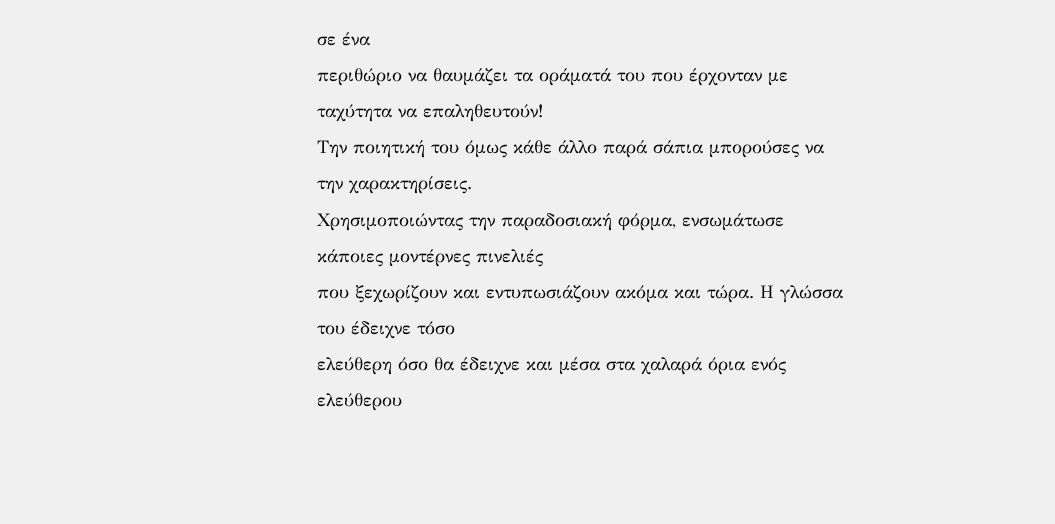σε ένα
περιθώριο να θαυμάζει τα οράματά του που έρχονταν με ταχύτητα να επαληθευτούν!
Την ποιητική του όμως κάθε άλλο παρά σάπια μπορούσες να την χαρακτηρίσεις.
Χρησιμοποιώντας την παραδοσιακή φόρμα, ενσωμάτωσε κάποιες μοντέρνες πινελιές
που ξεχωρίζουν και εντυπωσιάζουν ακόμα και τώρα. Η γλώσσα του έδειχνε τόσο
ελεύθερη όσο θα έδειχνε και μέσα στα χαλαρά όρια ενός ελεύθερου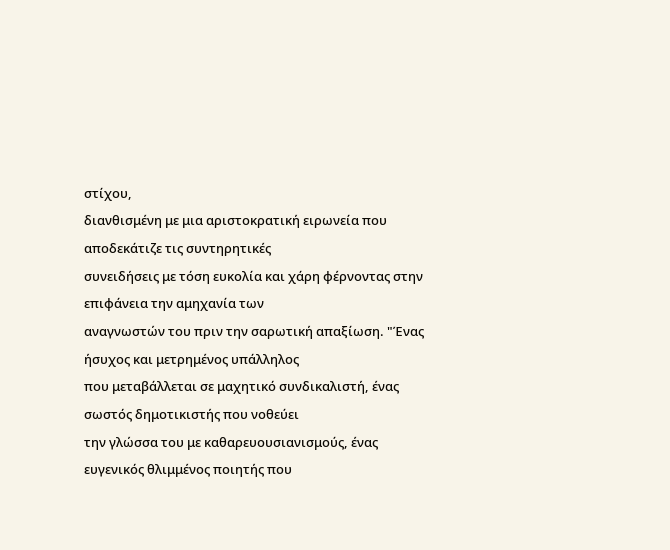στίχου,
διανθισμένη με μια αριστοκρατική ειρωνεία που αποδεκάτιζε τις συντηρητικές
συνειδήσεις με τόση ευκολία και χάρη φέρνοντας στην επιφάνεια την αμηχανία των
αναγνωστών του πριν την σαρωτική απαξίωση. "Ένας ήσυχος και μετρημένος υπάλληλος
που μεταβάλλεται σε μαχητικό συνδικαλιστή, ένας σωστός δημοτικιστής που νοθεύει
την γλώσσα του με καθαρευουσιανισμούς, ένας ευγενικός θλιμμένος ποιητής που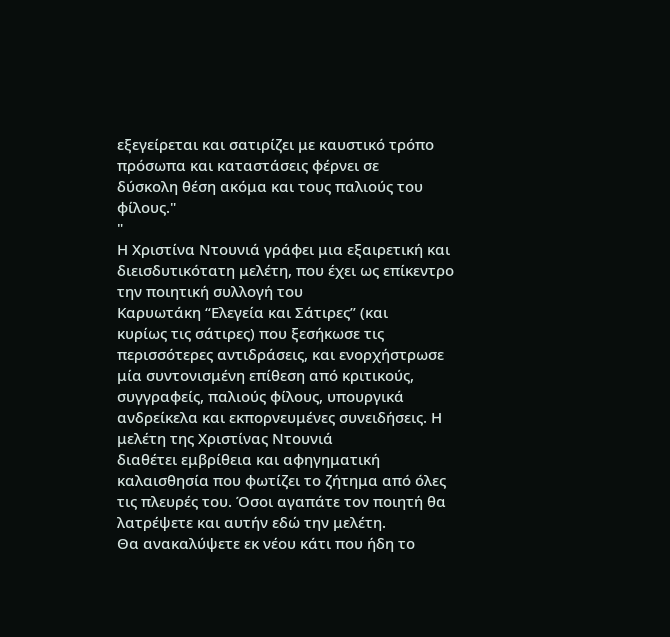εξεγείρεται και σατιρίζει με καυστικό τρόπο πρόσωπα και καταστάσεις φέρνει σε
δύσκολη θέση ακόμα και τους παλιούς του φίλους."
"
Η Χριστίνα Ντουνιά γράφει μια εξαιρετική και
διεισδυτικότατη μελέτη, που έχει ως επίκεντρο την ποιητική συλλογή του
Καρυωτάκη “Ελεγεία και Σάτιρες” (και
κυρίως τις σάτιρες) που ξεσήκωσε τις περισσότερες αντιδράσεις, και ενορχήστρωσε
μία συντονισμένη επίθεση από κριτικούς, συγγραφείς, παλιούς φίλους, υπουργικά
ανδρείκελα και εκπορνευμένες συνειδήσεις. Η μελέτη της Χριστίνας Ντουνιά
διαθέτει εμβρίθεια και αφηγηματική καλαισθησία που φωτίζει το ζήτημα από όλες
τις πλευρές του. Όσοι αγαπάτε τον ποιητή θα λατρέψετε και αυτήν εδώ την μελέτη.
Θα ανακαλύψετε εκ νέου κάτι που ήδη το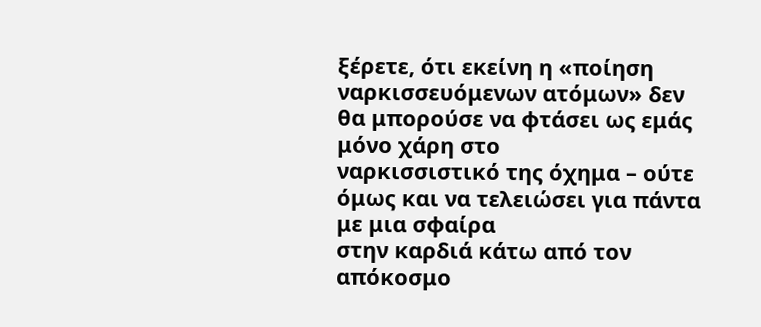ξέρετε, ότι εκείνη η «ποίηση
ναρκισσευόμενων ατόμων» δεν θα μπορούσε να φτάσει ως εμάς μόνο χάρη στο
ναρκισσιστικό της όχημα – ούτε όμως και να τελειώσει για πάντα με μια σφαίρα
στην καρδιά κάτω από τον απόκοσμο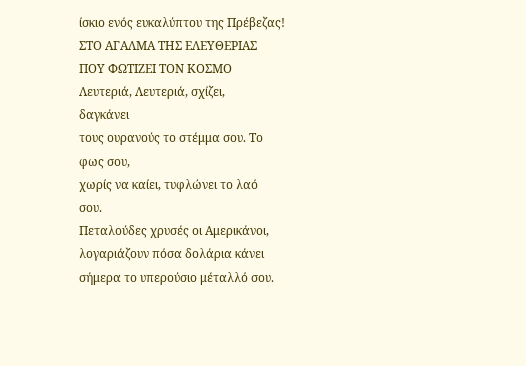ίσκιο ενός ευκαλύπτου της Πρέβεζας!
ΣΤΟ ΑΓΑΛΜΑ ΤΗΣ ΕΛΕΥΘΕΡΙΑΣ
ΠΟΥ ΦΩΤΙΖΕΙ ΤΟΝ ΚΟΣΜΟ
Λευτεριά, Λευτεριά, σχίζει,
δαγκάνει
τους ουρανούς το στέμμα σου. Το
φως σου,
χωρίς να καίει, τυφλώνει το λαό
σου.
Πεταλούδες χρυσές οι Αμερικάνοι,
λογαριάζουν πόσα δολάρια κάνει
σήμερα το υπερούσιο μέταλλό σου.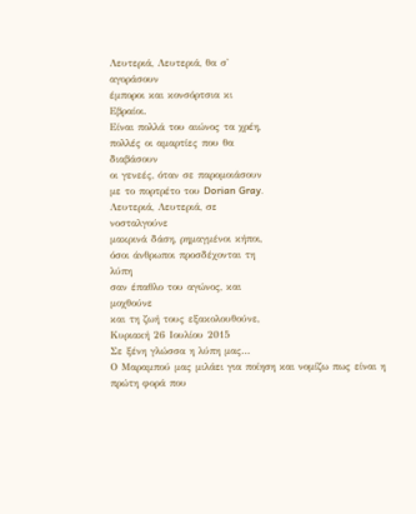Λευτεριά, Λευτεριά, θα σ'
αγοράσουν
έμποροι και κονσόρτσια κι
Εβραίοι.
Είναι πολλά του αιώνος τα χρέη,
πολλές οι αμαρτίες που θα
διαβάσουν
οι γενεές, όταν σε παρομοιάσουν
με το πορτρέτο του Dorian Gray.
Λευτεριά, Λευτεριά, σε
νοσταλγούνε
μακρινά δάση, ρημαγμένοι κήποι,
όσοι άνθρωποι προσδέχονται τη
λύπη
σαν έπαθλο του αγώνος, και
μοχθούνε
και τη ζωή τους εξακολουθούνε,
Κυριακή 26 Ιουλίου 2015
Σε ξένη γλώσσα η λύπη μας...
Ο Μαραμπού μας μιλάει για ποίηση και νομίζω πως είναι η πρώτη φορά που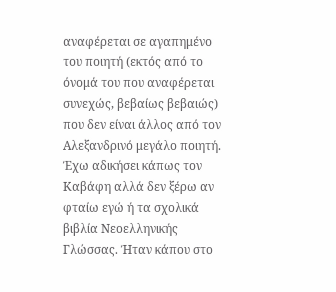αναφέρεται σε αγαπημένο του ποιητή (εκτός από το όνομά του που αναφέρεται συνεχώς, βεβαίως βεβαιώς) που δεν είναι άλλος από τον Αλεξανδρινό μεγάλο ποιητή. Έχω αδικήσει κάπως τον Καβάφη αλλά δεν ξέρω αν φταίω εγώ ή τα σχολικά βιβλία Νεοελληνικής Γλώσσας. Ήταν κάπου στο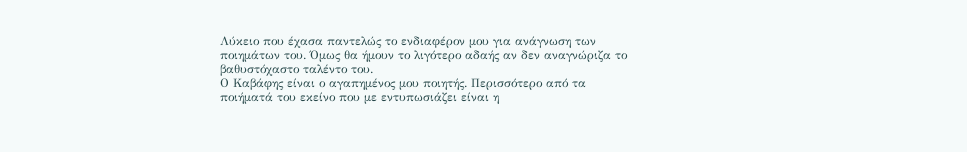Λύκειο που έχασα παντελώς το ενδιαφέρον μου για ανάγνωση των ποιημάτων του. Όμως θα ήμουν το λιγότερο αδαής αν δεν αναγνώριζα το βαθυστόχαστο ταλέντο του.
Ο Καβάφης είναι ο αγαπημένος μου ποιητής. Περισσότερο από τα ποιήματά του εκείνο που με εντυπωσιάζει είναι η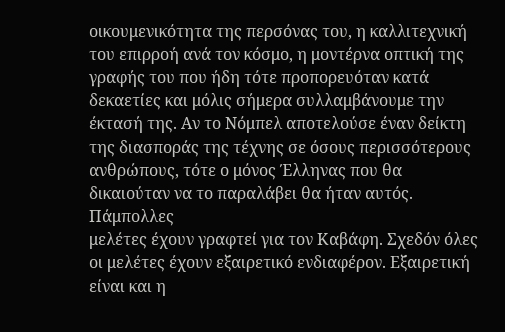οικουμενικότητα της περσόνας του, η καλλιτεχνική του επιρροή ανά τον κόσμο, η μοντέρνα οπτική της γραφής του που ήδη τότε προπορευόταν κατά δεκαετίες και μόλις σήμερα συλλαμβάνουμε την έκτασή της. Αν το Νόμπελ αποτελούσε έναν δείκτη της διασποράς της τέχνης σε όσους περισσότερους ανθρώπους, τότε ο μόνος Έλληνας που θα δικαιούταν να το παραλάβει θα ήταν αυτός.
Πάμπολλες
μελέτες έχουν γραφτεί για τον Καβάφη. Σχεδόν όλες οι μελέτες έχουν εξαιρετικό ενδιαφέρον. Εξαιρετική είναι και η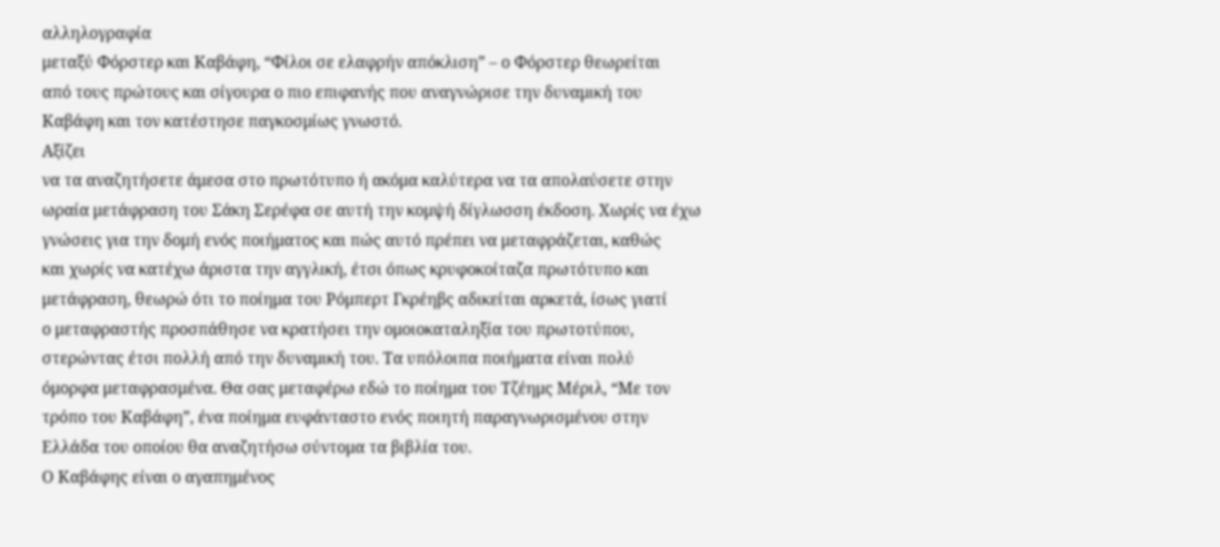αλληλογραφία
μεταξύ Φόρστερ και Καβάφη, “Φίλοι σε ελαφρήν απόκλιση” – ο Φόρστερ θεωρείται
από τους πρώτους και σίγουρα ο πιο επιφανής που αναγνώρισε την δυναμική του
Καβάφη και τον κατέστησε παγκοσμίως γνωστό.
Αξίζει
να τα αναζητήσετε άμεσα στο πρωτότυπο ή ακόμα καλύτερα να τα απολαύσετε στην
ωραία μετάφραση του Σάκη Σερέφα σε αυτή την κομψή δίγλωσση έκδοση. Χωρίς να έχω
γνώσεις για την δομή ενός ποιήματος και πώς αυτό πρέπει να μεταφράζεται, καθώς
και χωρίς να κατέχω άριστα την αγγλική, έτσι όπως κρυφοκοίταζα πρωτότυπο και
μετάφραση, θεωρώ ότι το ποίημα του Ρόμπερτ Γκρέηβς αδικείται αρκετά, ίσως γιατί
ο μεταφραστής προσπάθησε να κρατήσει την ομοιοκαταληξία του πρωτοτύπου,
στερώντας έτσι πολλή από την δυναμική του. Τα υπόλοιπα ποιήματα είναι πολύ
όμορφα μεταφρασμένα. Θα σας μεταφέρω εδώ το ποίημα του Τζέημς Μέριλ, “Με τον
τρόπο του Καβάφη”, ένα ποίημα ευφάνταστο ενός ποιητή παραγνωρισμένου στην
Ελλάδα του οποίου θα αναζητήσω σύντομα τα βιβλία του.
Ο Καβάφης είναι ο αγαπημένος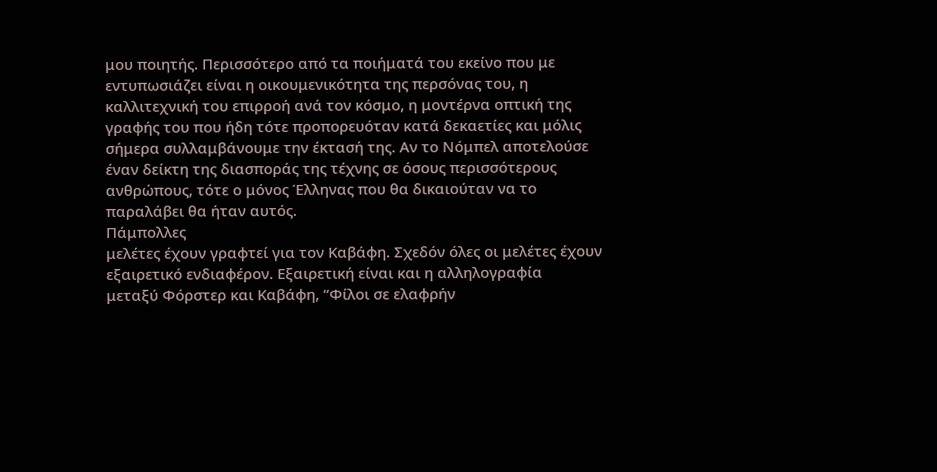μου ποιητής. Περισσότερο από τα ποιήματά του εκείνο που με εντυπωσιάζει είναι η οικουμενικότητα της περσόνας του, η καλλιτεχνική του επιρροή ανά τον κόσμο, η μοντέρνα οπτική της γραφής του που ήδη τότε προπορευόταν κατά δεκαετίες και μόλις σήμερα συλλαμβάνουμε την έκτασή της. Αν το Νόμπελ αποτελούσε έναν δείκτη της διασποράς της τέχνης σε όσους περισσότερους ανθρώπους, τότε ο μόνος Έλληνας που θα δικαιούταν να το παραλάβει θα ήταν αυτός.
Πάμπολλες
μελέτες έχουν γραφτεί για τον Καβάφη. Σχεδόν όλες οι μελέτες έχουν εξαιρετικό ενδιαφέρον. Εξαιρετική είναι και η αλληλογραφία
μεταξύ Φόρστερ και Καβάφη, “Φίλοι σε ελαφρήν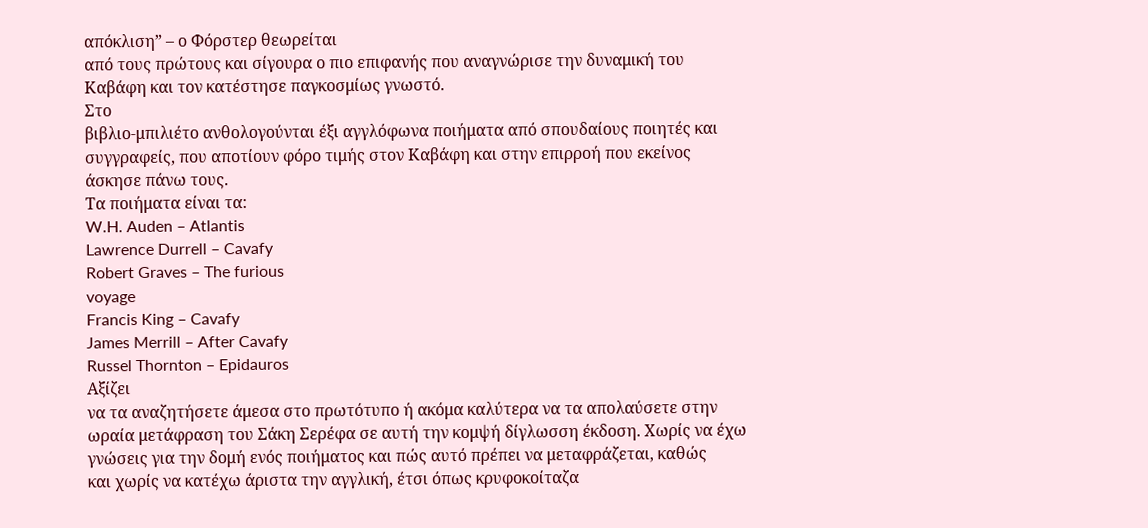απόκλιση” – ο Φόρστερ θεωρείται
από τους πρώτους και σίγουρα ο πιο επιφανής που αναγνώρισε την δυναμική του
Καβάφη και τον κατέστησε παγκοσμίως γνωστό.
Στο
βιβλιο-μπιλιέτο ανθολογούνται έξι αγγλόφωνα ποιήματα από σπουδαίους ποιητές και
συγγραφείς, που αποτίουν φόρο τιμής στον Καβάφη και στην επιρροή που εκείνος
άσκησε πάνω τους.
Τα ποιήματα είναι τα:
W.H. Auden – Atlantis
Lawrence Durrell – Cavafy
Robert Graves – The furious
voyage
Francis King – Cavafy
James Merrill – After Cavafy
Russel Thornton – Epidauros
Αξίζει
να τα αναζητήσετε άμεσα στο πρωτότυπο ή ακόμα καλύτερα να τα απολαύσετε στην
ωραία μετάφραση του Σάκη Σερέφα σε αυτή την κομψή δίγλωσση έκδοση. Χωρίς να έχω
γνώσεις για την δομή ενός ποιήματος και πώς αυτό πρέπει να μεταφράζεται, καθώς
και χωρίς να κατέχω άριστα την αγγλική, έτσι όπως κρυφοκοίταζα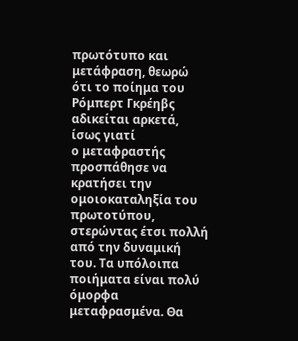πρωτότυπο και
μετάφραση, θεωρώ ότι το ποίημα του Ρόμπερτ Γκρέηβς αδικείται αρκετά, ίσως γιατί
ο μεταφραστής προσπάθησε να κρατήσει την ομοιοκαταληξία του πρωτοτύπου,
στερώντας έτσι πολλή από την δυναμική του. Τα υπόλοιπα ποιήματα είναι πολύ
όμορφα μεταφρασμένα. Θα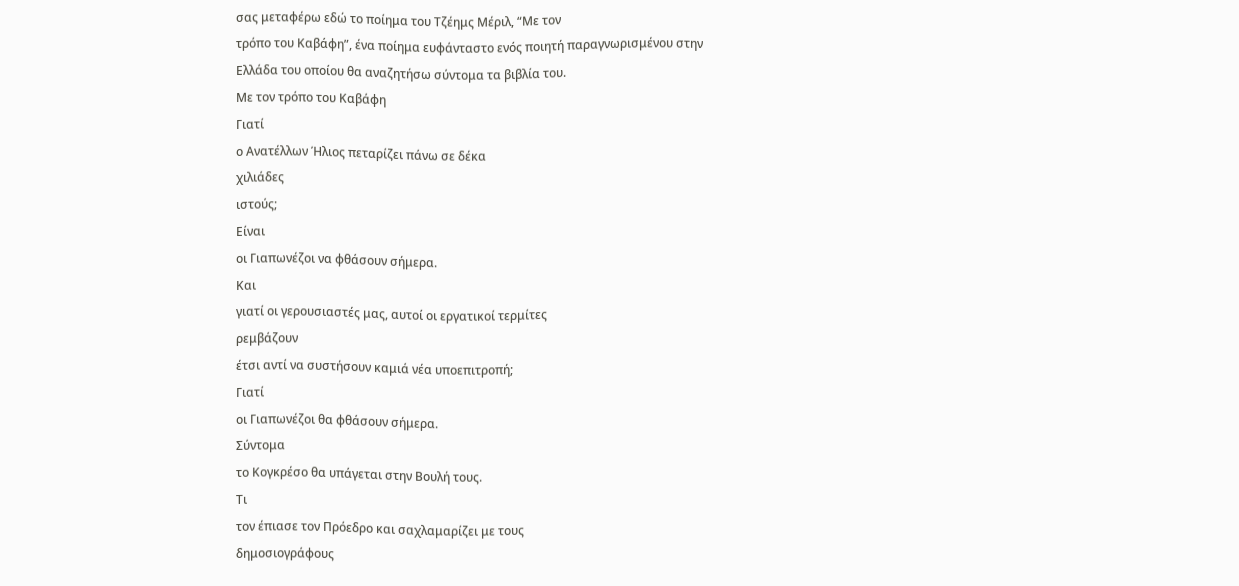σας μεταφέρω εδώ το ποίημα του Τζέημς Μέριλ, “Με τον
τρόπο του Καβάφη”, ένα ποίημα ευφάνταστο ενός ποιητή παραγνωρισμένου στην
Ελλάδα του οποίου θα αναζητήσω σύντομα τα βιβλία του.
Με τον τρόπο του Καβάφη
Γιατί
ο Ανατέλλων Ήλιος πεταρίζει πάνω σε δέκα
χιλιάδες
ιστούς;
Είναι
οι Γιαπωνέζοι να φθάσουν σήμερα.
Και
γιατί οι γερουσιαστές μας, αυτοί οι εργατικοί τερμίτες
ρεμβάζουν
έτσι αντί να συστήσουν καμιά νέα υποεπιτροπή;
Γιατί
οι Γιαπωνέζοι θα φθάσουν σήμερα.
Σύντομα
το Κογκρέσο θα υπάγεται στην Βουλή τους.
Τι
τον έπιασε τον Πρόεδρο και σαχλαμαρίζει με τους
δημοσιογράφους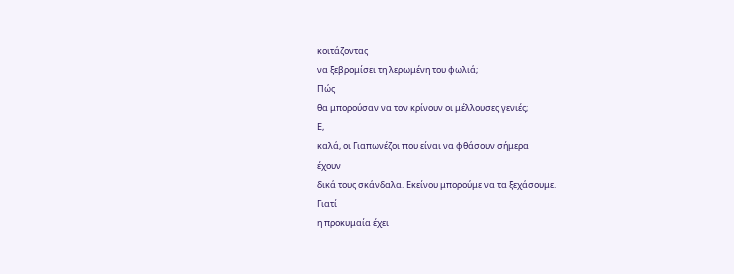κοιτάζοντας
να ξεβρομίσει τη λερωμένη του φωλιά;
Πώς
θα μπορούσαν να τον κρίνουν οι μέλλουσες γενιές;
Ε,
καλά, οι Γιαπωνέζοι που είναι να φθάσουν σήμερα
έχουν
δικά τους σκάνδαλα. Εκείνου μπορούμε να τα ξεχάσουμε.
Γιατί
η προκυμαία έχει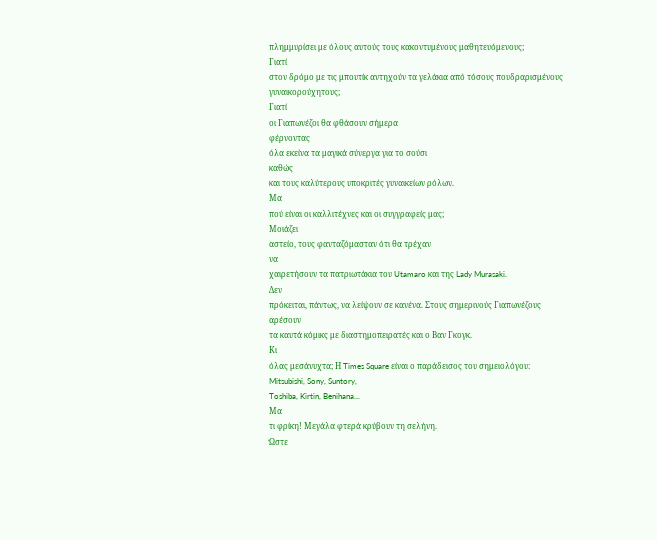πλημμυρίσει με όλους αυτούς τους κακοντυμένους μαθητευόμενους;
Γιατί
στον δρόμο με τις μπουτίκ αντηχούν τα γελάκια από τόσους πουδραρισμένους
γυναικορούχητους;
Γιατί
οι Γιαπωνέζοι θα φθάσουν σήμερα
φέρνοντας
όλα εκείνα τα μαγικά σύνεργα για το σούσι
καθώς
και τους καλύτερους υποκριτές γυναικείων ρόλων.
Μα
πού είναι οι καλλιτέχνες και οι συγγραφείς μας;
Μοιάζει
αστείο, τους φανταζόμασταν ότι θα τρέχαν
να
χαιρετήσουν τα πατριωτάκια του Utamaro και της Lady Murasaki.
Δεν
πρόκειται, πάντως, να λείψουν σε κανένα. Στους σημερινούς Γιαπωνέζους
αρέσουν
τα καυτά κόμικς με διαστημοπειρατές και ο Βαν Γκογκ.
Κι
όλας μεσάνυχτα; Η Times Square είναι ο παράδεισος του σημειολόγου:
Mitsubishi, Sony, Suntory,
Toshiba, Kirtin, Benihana...
Μα
τι φρίκη! Μεγάλα φτερά κρύβουν τη σελήνη.
Ώστε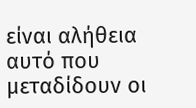είναι αλήθεια αυτό που μεταδίδουν οι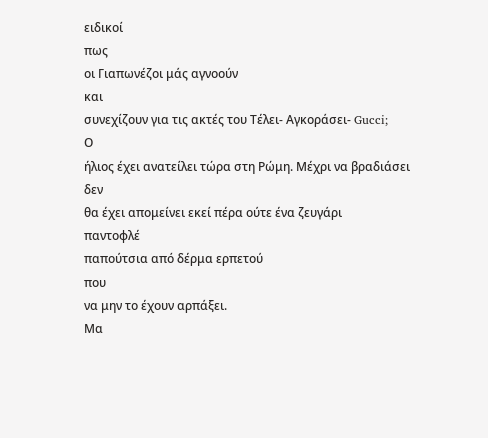ειδικοί
πως
οι Γιαπωνέζοι μάς αγνοούν
και
συνεχίζουν για τις ακτές του Τέλει- Αγκοράσει- Gucci;
Ο
ήλιος έχει ανατείλει τώρα στη Ρώμη. Μέχρι να βραδιάσει
δεν
θα έχει απομείνει εκεί πέρα ούτε ένα ζευγάρι
παντοφλέ
παπούτσια από δέρμα ερπετού
που
να μην το έχουν αρπάξει.
Μα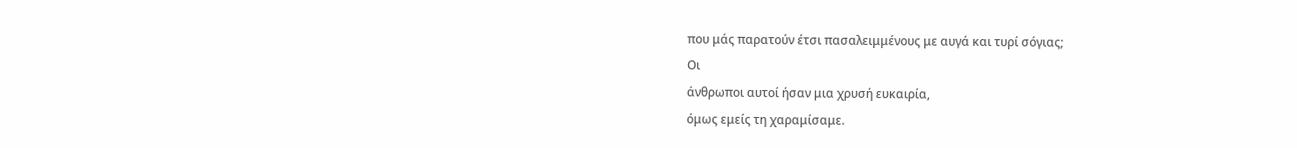που μάς παρατούν έτσι πασαλειμμένους με αυγά και τυρί σόγιας;
Οι
άνθρωποι αυτοί ήσαν μια χρυσή ευκαιρία,
όμως εμείς τη χαραμίσαμε.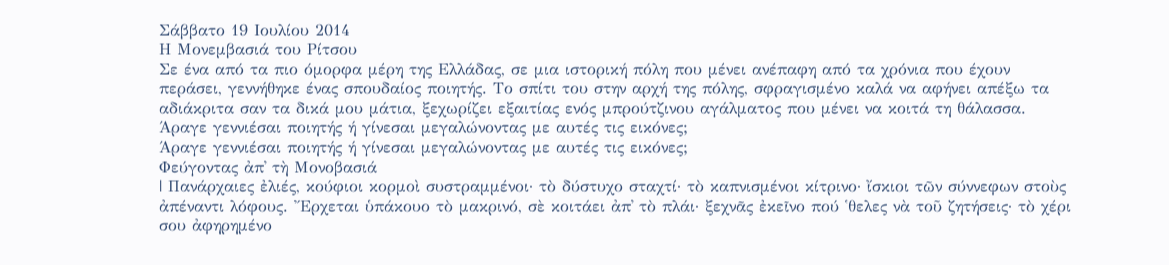Σάββατο 19 Ιουλίου 2014
Η Μονεμβασιά του Ρίτσου
Σε ένα από τα πιο όμορφα μέρη της Ελλάδας, σε μια ιστορική πόλη που μένει ανέπαφη από τα χρόνια που έχουν περάσει, γεννήθηκε ένας σπουδαίος ποιητής. Το σπίτι του στην αρχή της πόλης, σφραγισμένο καλά να αφήνει απέξω τα αδιάκριτα σαν τα δικά μου μάτια, ξεχωρίζει εξαιτίας ενός μπρούτζινου αγάλματος που μένει να κοιτά τη θάλασσα.
Άραγε γεννιέσαι ποιητής ή γίνεσαι μεγαλώνοντας με αυτές τις εικόνες;
Άραγε γεννιέσαι ποιητής ή γίνεσαι μεγαλώνοντας με αυτές τις εικόνες;
Φεύγοντας ἀπ᾿ τὴ Μονοβασιά
| Πανάρχαιες ἐλιές, κούφιοι κορμοὶ συστραμμένοι· τὸ δύστυχο σταχτί· τὸ καπνισμένοι κίτρινο· ἴσκιοι τῶν σύννεφων στοὺς ἀπέναντι λόφους. Ἔρχεται ὑπάκουο τὸ μακρινό, σὲ κοιτάει ἀπ᾿ τὸ πλάι· ξεχνᾶς ἐκεῖνο πού ῾θελες νὰ τοῦ ζητήσεις· τὸ χέρι σου ἀφηρημένο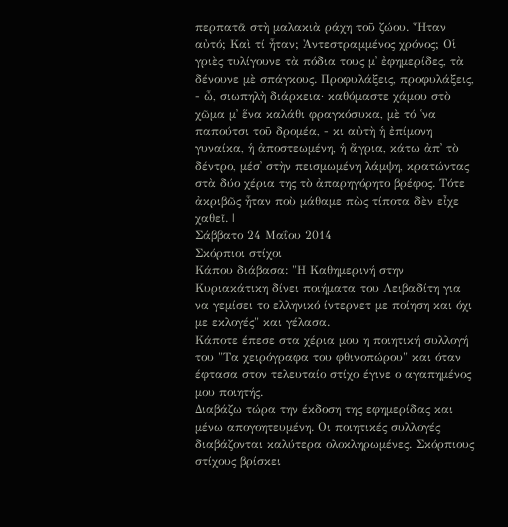περπατᾶ στὴ μαλακιὰ ράχη τοῦ ζώου. Ἦταν αὐτό; Καὶ τί ἦταν; Ἀντεστραμμένος χρόνος; Οἱ γριὲς τυλίγουνε τὰ πόδια τους μ᾿ ἐφημερίδες, τὰ δένουνε μὲ σπάγκους. Προφυλάξεις, προφυλάξεις, - ὦ, σιωπηλὴ διάρκεια· καθόμαστε χάμου στὸ χῶμα μ᾿ ἕνα καλάθι φραγκόσυκα, μὲ τό ῾να παπούτσι τοῦ δρομέα, - κι αὐτὴ ἡ ἐπίμονη γυναίκα, ἡ ἀποστεωμένη, ἡ ἄγρια, κάτω ἀπ᾿ τὸ δέντρο, μέσ᾿ στὴν πεισμωμένη λάμψη, κρατώντας στὰ δύο χέρια της τὸ ἀπαρηγόρητο βρέφος. Τότε ἀκριβῶς ἦταν ποὺ μάθαμε πὼς τίποτα δὲν εἶχε χαθεῖ. |
Σάββατο 24 Μαΐου 2014
Σκόρπιοι στίχοι
Κάπου διάβασα: "Η Καθημερινή στην Κυριακάτικη δίνει ποιήματα του Λειβαδίτη για να γεμίσει το ελληνικό ίντερνετ με ποίηση και όχι με εκλογές" και γέλασα.
Κάποτε έπεσε στα χέρια μου η ποιητική συλλογή του "Τα χειρόγραφα του φθινοπώρου" και όταν έφτασα στον τελευταίο στίχο έγινε ο αγαπημένος μου ποιητής.
Διαβάζω τώρα την έκδοση της εφημερίδας και μένω απογοητευμένη. Οι ποιητικές συλλογές διαβάζονται καλύτερα ολοκληρωμένες. Σκόρπιους στίχους βρίσκει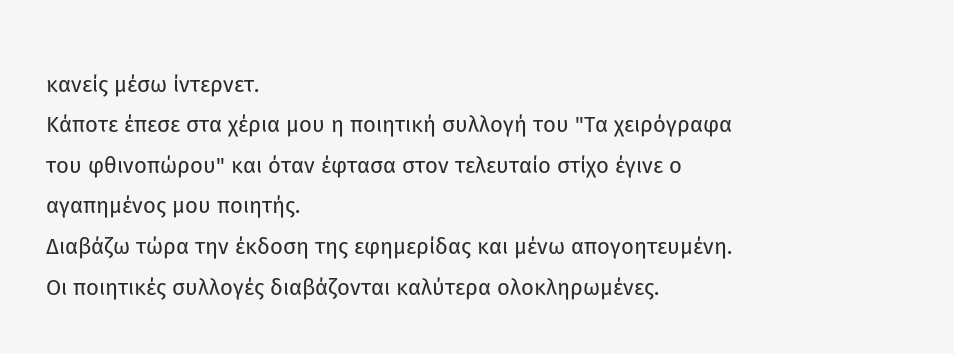κανείς μέσω ίντερνετ.
Κάποτε έπεσε στα χέρια μου η ποιητική συλλογή του "Τα χειρόγραφα του φθινοπώρου" και όταν έφτασα στον τελευταίο στίχο έγινε ο αγαπημένος μου ποιητής.
Διαβάζω τώρα την έκδοση της εφημερίδας και μένω απογοητευμένη. Οι ποιητικές συλλογές διαβάζονται καλύτερα ολοκληρωμένες.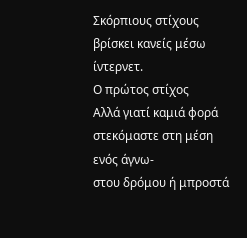Σκόρπιους στίχους βρίσκει κανείς μέσω ίντερνετ.
Ο πρώτος στίχος
Αλλά γιατί καμιά φορά στεκόμαστε στη μέση ενός άγνω-
στου δρόμου ή μπροστά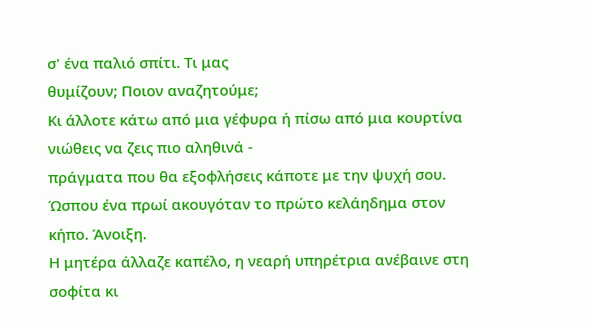σ' ένα παλιό σπίτι. Τι μας
θυμίζουν; Ποιον αναζητούμε;
Κι άλλοτε κάτω από μια γέφυρα ή πίσω από μια κουρτίνα
νιώθεις να ζεις πιο αληθινά -
πράγματα που θα εξοφλήσεις κάποτε με την ψυχή σου.
Ώσπου ένα πρωί ακουγόταν το πρώτο κελάηδημα στον
κήπο. Άνοιξη.
Η μητέρα άλλαζε καπέλο, η νεαρή υπηρέτρια ανέβαινε στη
σοφίτα κι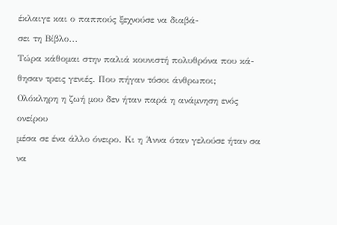έκλαιγε και ο παππούς ξεχνούσε να διαβά-
σει τη Βίβλο...
Τώρα κάθομαι στην παλιά κουνιστή πολυθρόνα που κά-
θησαν τρεις γενιές. Που πήγαν τόσοι άνθρωποι;
Ολόκληρη η ζωή μου δεν ήταν παρά η ανάμνηση ενός
ονείρου
μέσα σε ένα άλλο όνειρο. Κι η Άννα όταν γελούσε ήταν σα
να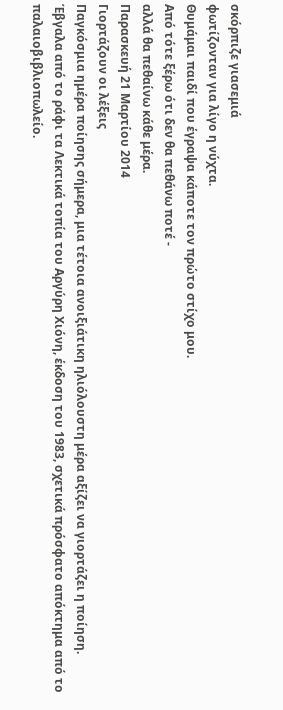σκόρπιζε γιασεμιά
φωτίζονταν για λίγο η νύχτα.
Θυμάμαι παιδί που έγραψα κάποτε τον πρώτο στίχο μου.
Από τότε ξέρω ότι δεν θα πεθάνω ποτέ -
αλλά θα πεθαίνω κάθε μέρα.
Παρασκευή 21 Μαρτίου 2014
Γιορτάζουν οι λέξεις
Παγκόσμια ημέρα ποίησης σήμερα, μια τέτοια ανοιξιάτικη ηλιόλουστη μέρα αξίζει να γιορτάζει η ποίηση. Έβγαλα από το ράφι τα Λεκτικά τοπία του Αργύρη Χιόνη, έκδοση του 1983, σχετικά πρόσφατο απόκτημα από το παλαιοβιβλιοπωλείο.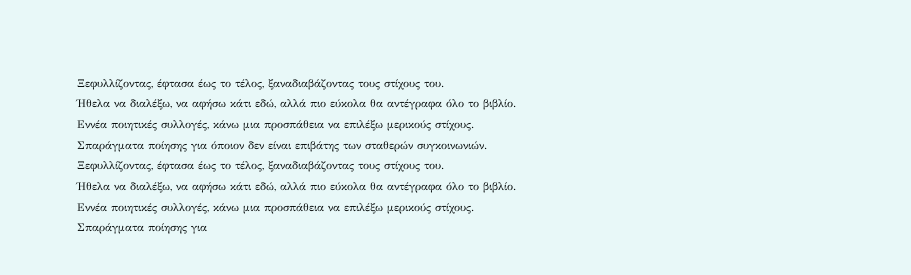Ξεφυλλίζοντας, έφτασα έως το τέλος, ξαναδιαβάζοντας τους στίχους του.
Ήθελα να διαλέξω, να αφήσω κάτι εδώ, αλλά πιο εύκολα θα αντέγραφα όλο το βιβλίο.
Εννέα ποιητικές συλλογές, κάνω μια προσπάθεια να επιλέξω μερικούς στίχους. Σπαράγματα ποίησης για όποιον δεν είναι επιβάτης των σταθερών συγκοινωνιών.
Ξεφυλλίζοντας, έφτασα έως το τέλος, ξαναδιαβάζοντας τους στίχους του.
Ήθελα να διαλέξω, να αφήσω κάτι εδώ, αλλά πιο εύκολα θα αντέγραφα όλο το βιβλίο.
Εννέα ποιητικές συλλογές, κάνω μια προσπάθεια να επιλέξω μερικούς στίχους. Σπαράγματα ποίησης για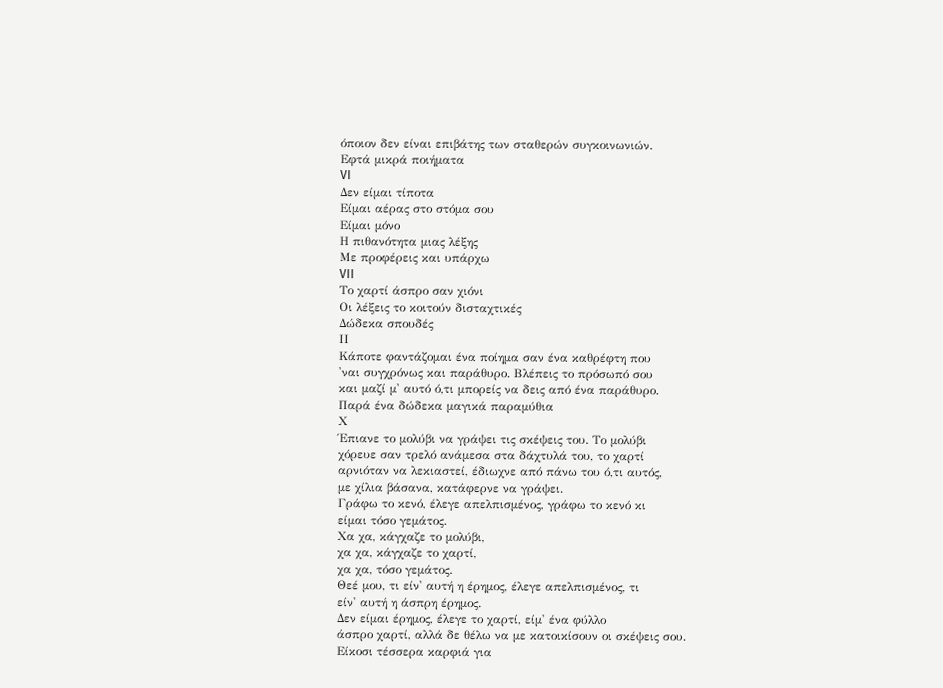όποιον δεν είναι επιβάτης των σταθερών συγκοινωνιών.
Εφτά μικρά ποιήματα
VI
Δεν είμαι τίποτα
Είμαι αέρας στο στόμα σου
Είμαι μόνο
Η πιθανότητα μιας λέξης
Με προφέρεις και υπάρχω
VII
Το χαρτί άσπρο σαν χιόνι
Οι λέξεις το κοιτούν δισταχτικές
Δώδεκα σπουδές
ΙΙ
Κάποτε φαντάζομαι ένα ποίημα σαν ένα καθρέφτη που
'ναι συγχρόνως και παράθυρο. Βλέπεις το πρόσωπό σου
και μαζί μ' αυτό ό,τι μπορείς να δεις από ένα παράθυρο.
Παρά ένα δώδεκα μαγικά παραμύθια
Χ
Έπιανε το μολύβι να γράψει τις σκέψεις του. Το μολύβι
χόρευε σαν τρελό ανάμεσα στα δάχτυλά του, το χαρτί
αρνιόταν να λεκιαστεί, έδιωχνε από πάνω του ό,τι αυτός,
με χίλια βάσανα, κατάφερνε να γράψει.
Γράφω το κενό, έλεγε απελπισμένος, γράφω το κενό κι
είμαι τόσο γεμάτος.
Χα χα, κάγχαζε το μολύβι,
χα χα, κάγχαζε το χαρτί,
χα χα, τόσο γεμάτος.
Θεέ μου, τι είν' αυτή η έρημος, έλεγε απελπισμένος, τι
είν' αυτή η άσπρη έρημος.
Δεν είμαι έρημος, έλεγε το χαρτί, είμ' ένα φύλλο
άσπρο χαρτί, αλλά δε θέλω να με κατοικίσουν οι σκέψεις σου.
Είκοσι τέσσερα καρφιά για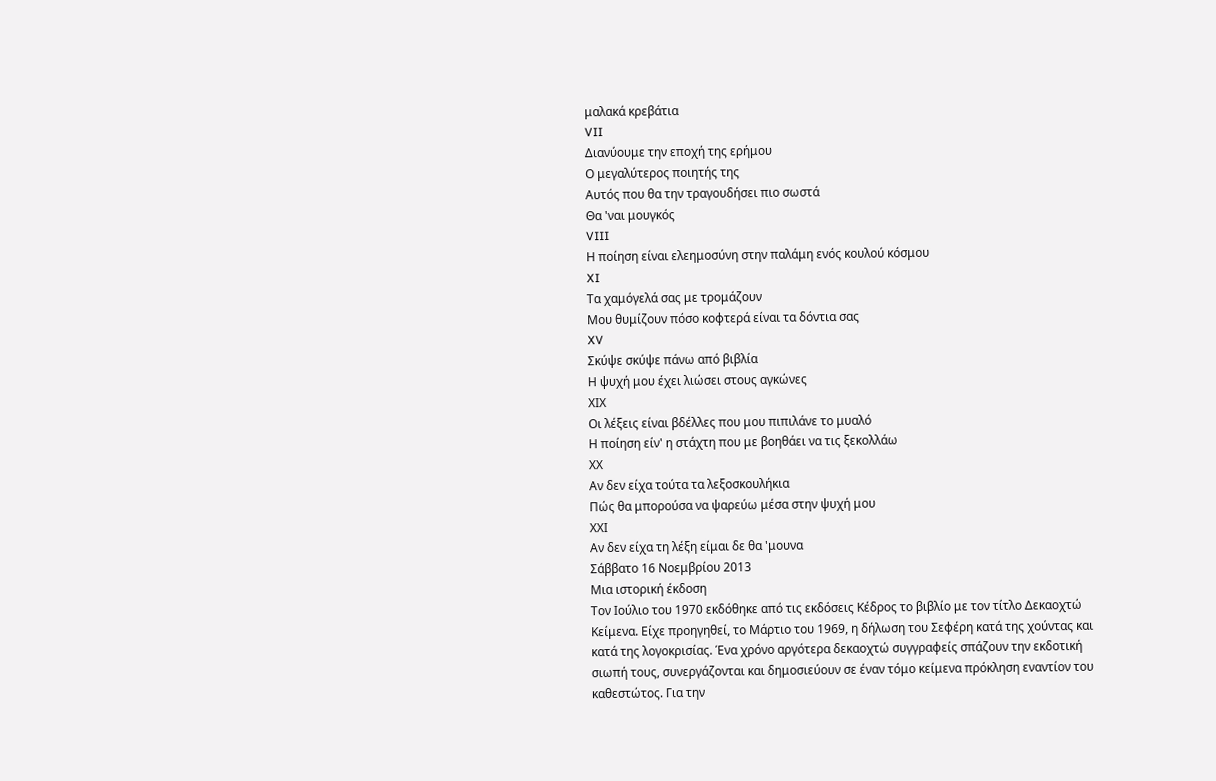μαλακά κρεβάτια
VII
Διανύουμε την εποχή της ερήμου
Ο μεγαλύτερος ποιητής της
Αυτός που θα την τραγουδήσει πιο σωστά
Θα 'ναι μουγκός
VIII
Η ποίηση είναι ελεημοσύνη στην παλάμη ενός κουλού κόσμου
XI
Τα χαμόγελά σας με τρομάζουν
Μου θυμίζουν πόσο κοφτερά είναι τα δόντια σας
XV
Σκύψε σκύψε πάνω από βιβλία
Η ψυχή μου έχει λιώσει στους αγκώνες
ΧΙΧ
Οι λέξεις είναι βδέλλες που μου πιπιλάνε το μυαλό
Η ποίηση είν' η στάχτη που με βοηθάει να τις ξεκολλάω
ΧΧ
Αν δεν είχα τούτα τα λεξοσκουλήκια
Πώς θα μπορούσα να ψαρεύω μέσα στην ψυχή μου
ΧΧΙ
Αν δεν είχα τη λέξη είμαι δε θα 'μουνα
Σάββατο 16 Νοεμβρίου 2013
Μια ιστορική έκδοση
Τον Ιούλιο του 1970 εκδόθηκε από τις εκδόσεις Κέδρος το βιβλίο με τον τίτλο Δεκαοχτώ Κείμενα. Είχε προηγηθεί, το Μάρτιο του 1969, η δήλωση του Σεφέρη κατά της χούντας και κατά της λογοκρισίας. Ένα χρόνο αργότερα δεκαοχτώ συγγραφείς σπάζουν την εκδοτική σιωπή τους, συνεργάζονται και δημοσιεύουν σε έναν τόμο κείμενα πρόκληση εναντίον του καθεστώτος. Για την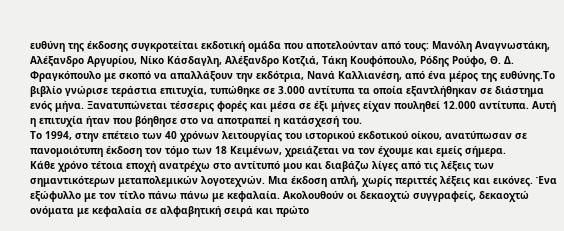ευθύνη της έκδοσης συγκροτείται εκδοτική ομάδα που αποτελούνταν από τους: Μανόλη Αναγνωστάκη, Αλέξανδρο Αργυρίου, Νίκο Κάσδαγλη, Αλέξανδρο Κοτζιά, Τάκη Κουφόπουλο, Ρόδης Ρούφο, Θ. Δ. Φραγκόπουλο με σκοπό να απαλλάξουν την εκδότρια, Νανά Καλλιανέση, από ένα μέρος της ευθύνης.Το βιβλίο γνώρισε τεράστια επιτυχία, τυπώθηκε σε 3.000 αντίτυπα τα οποία εξαντλήθηκαν σε διάστημα ενός μήνα. Ξανατυπώνεται τέσσερις φορές και μέσα σε έξι μήνες είχαν πουληθεί 12.000 αντίτυπα. Αυτή η επιτυχία ήταν που βόηθησε στο να αποτραπεί η κατάσχεσή του.
Το 1994, στην επέτειο των 40 χρόνων λειτουργίας του ιστορικού εκδοτικού οίκου, ανατύπωσαν σε πανομοιότυπη έκδοση τον τόμο των 18 Κειμένων, χρειάζεται να τον έχουμε και εμείς σήμερα.
Κάθε χρόνο τέτοια εποχή ανατρέχω στο αντίτυπό μου και διαβάζω λίγες από τις λέξεις των σημαντικότερων μεταπολεμικών λογοτεχνών. Μια έκδοση απλή, χωρίς περιττές λέξεις και εικόνες. Ένα εξώφυλλο με τον τίτλο πάνω πάνω με κεφαλαία. Ακολουθούν οι δεκαοχτώ συγγραφείς, δεκαοχτώ ονόματα με κεφαλαία σε αλφαβητική σειρά και πρώτο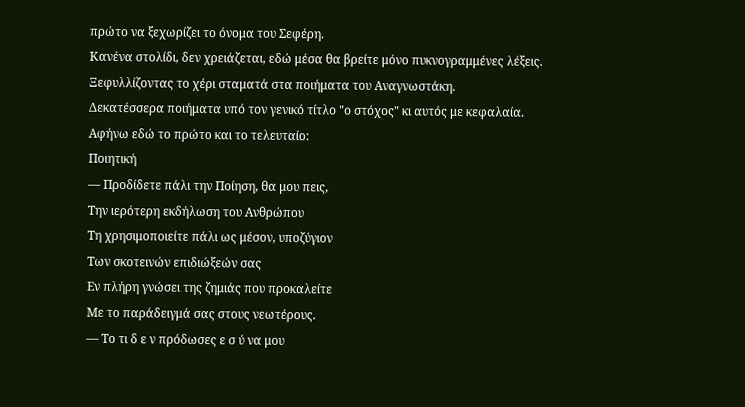πρώτο να ξεχωρίζει το όνομα του Σεφέρη.
Κανένα στολίδι, δεν χρειάζεται, εδώ μέσα θα βρείτε μόνο πυκνογραμμένες λέξεις.
Ξεφυλλίζοντας το χέρι σταματά στα ποιήματα του Αναγνωστάκη.
Δεκατέσσερα ποιήματα υπό τον γενικό τίτλο "ο στόχος" κι αυτός με κεφαλαία.
Αφήνω εδώ το πρώτο και το τελευταίο:
Ποιητική
— Προδίδετε πάλι την Ποίηση, θα μου πεις,
Την ιερότερη εκδήλωση του Ανθρώπου
Τη χρησιμοποιείτε πάλι ως μέσον, υποζύγιον
Των σκοτεινών επιδιώξεών σας
Εν πλήρη γνώσει της ζημιάς που προκαλείτε
Με το παράδειγμά σας στους νεωτέρους.
— Το τι δ ε ν πρόδωσες ε σ ύ να μου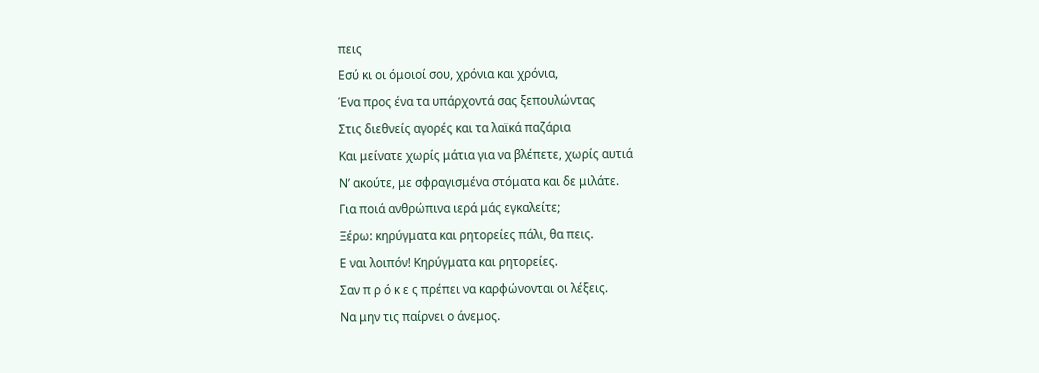πεις
Εσύ κι οι όμοιοί σου, χρόνια και χρόνια,
Ένα προς ένα τα υπάρχοντά σας ξεπουλώντας
Στις διεθνείς αγορές και τα λαϊκά παζάρια
Και μείνατε χωρίς μάτια για να βλέπετε, χωρίς αυτιά
Ν’ ακούτε, με σφραγισμένα στόματα και δε μιλάτε.
Για ποιά ανθρώπινα ιερά μάς εγκαλείτε;
Ξέρω: κηρύγματα και ρητορείες πάλι, θα πεις.
Ε ναι λοιπόν! Κηρύγματα και ρητορείες.
Σαν π ρ ό κ ε ς πρέπει να καρφώνονται οι λέξεις.
Να μην τις παίρνει ο άνεμος.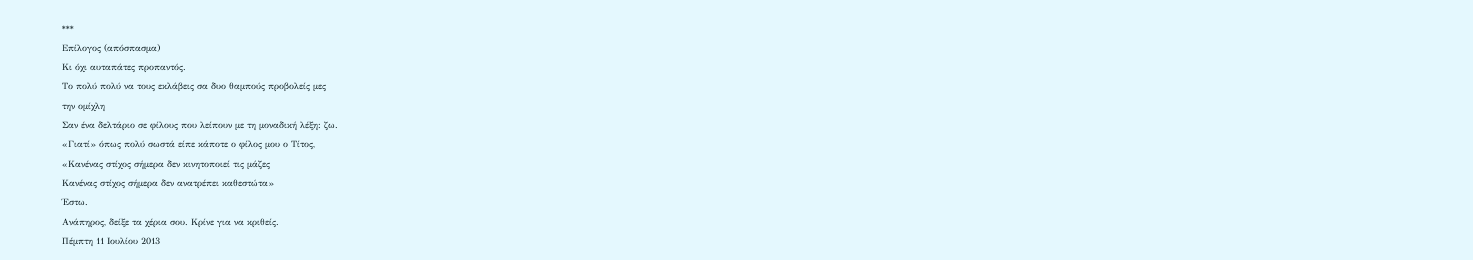***
Επίλογος (απόσπασμα)
Κι όχι αυταπάτες προπαντός.
Το πολύ πολύ να τους εκλάβεις σα δυο θαμπούς προβολείς μες
την ομίχλη
Σαν ένα δελτάριο σε φίλους που λείπουν με τη μοναδική λέξη: ζω.
«Γιατί» όπως πολύ σωστά είπε κάποτε ο φίλος μου ο Τίτος,
«Κανένας στίχος σήμερα δεν κινητοποιεί τις μάζες
Κανένας στίχος σήμερα δεν ανατρέπει καθεστώτα»
Έστω.
Ανάπηρος, δείξε τα χέρια σου. Κρίνε για να κριθείς.
Πέμπτη 11 Ιουλίου 2013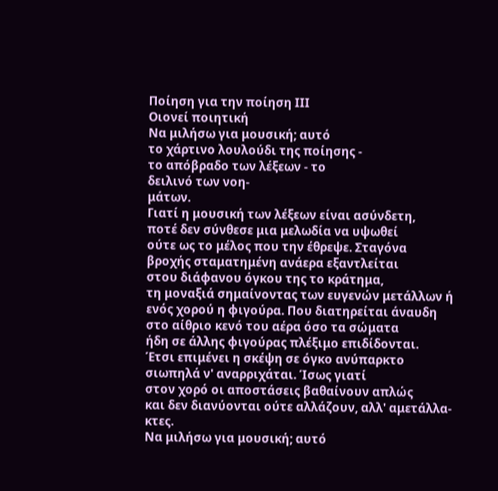Ποίηση για την ποίηση ΙΙΙ
Οιονεί ποιητική
Να μιλήσω για μουσική; αυτό
το χάρτινο λουλούδι της ποίησης -
το απόβραδο των λέξεων - το
δειλινό των νοη-
μάτων.
Γιατί η μουσική των λέξεων είναι ασύνδετη,
ποτέ δεν σύνθεσε μια μελωδία να υψωθεί
ούτε ως το μέλος που την έθρεψε. Σταγόνα
βροχής σταματημένη ανάερα εξαντλείται
στου διάφανου όγκου της το κράτημα,
τη μοναξιά σημαίνοντας των ευγενών μετάλλων ή
ενός χορού η φιγούρα. Που διατηρείται άναυδη
στο αίθριο κενό του αέρα όσο τα σώματα
ήδη σε άλλης φιγούρας πλέξιμο επιδίδονται.
Έτσι επιμένει η σκέψη σε όγκο ανύπαρκτο
σιωπηλά ν' αναρριχάται. Ίσως γιατί
στον χορό οι αποστάσεις βαθαίνουν απλώς
και δεν διανύονται ούτε αλλάζουν, αλλ' αμετάλλα-
κτες.
Να μιλήσω για μουσική; αυτό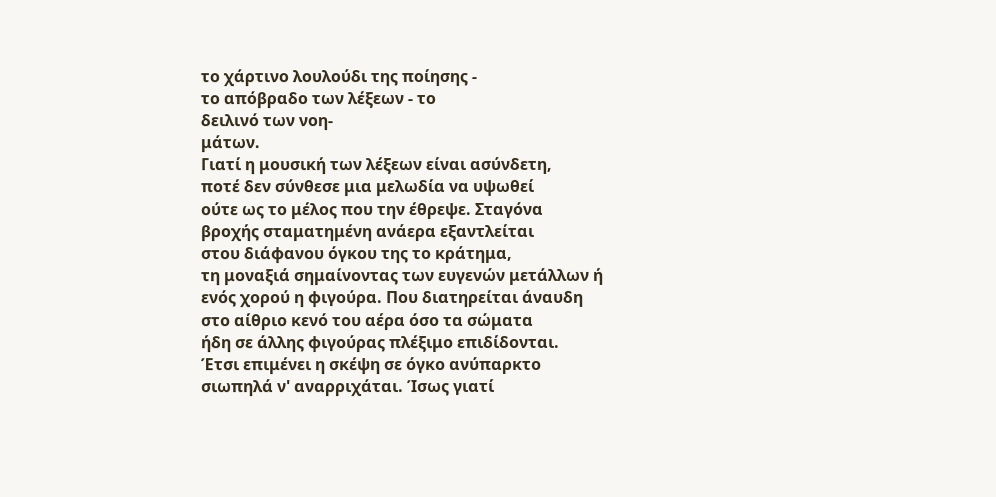το χάρτινο λουλούδι της ποίησης -
το απόβραδο των λέξεων - το
δειλινό των νοη-
μάτων.
Γιατί η μουσική των λέξεων είναι ασύνδετη,
ποτέ δεν σύνθεσε μια μελωδία να υψωθεί
ούτε ως το μέλος που την έθρεψε. Σταγόνα
βροχής σταματημένη ανάερα εξαντλείται
στου διάφανου όγκου της το κράτημα,
τη μοναξιά σημαίνοντας των ευγενών μετάλλων ή
ενός χορού η φιγούρα. Που διατηρείται άναυδη
στο αίθριο κενό του αέρα όσο τα σώματα
ήδη σε άλλης φιγούρας πλέξιμο επιδίδονται.
Έτσι επιμένει η σκέψη σε όγκο ανύπαρκτο
σιωπηλά ν' αναρριχάται. Ίσως γιατί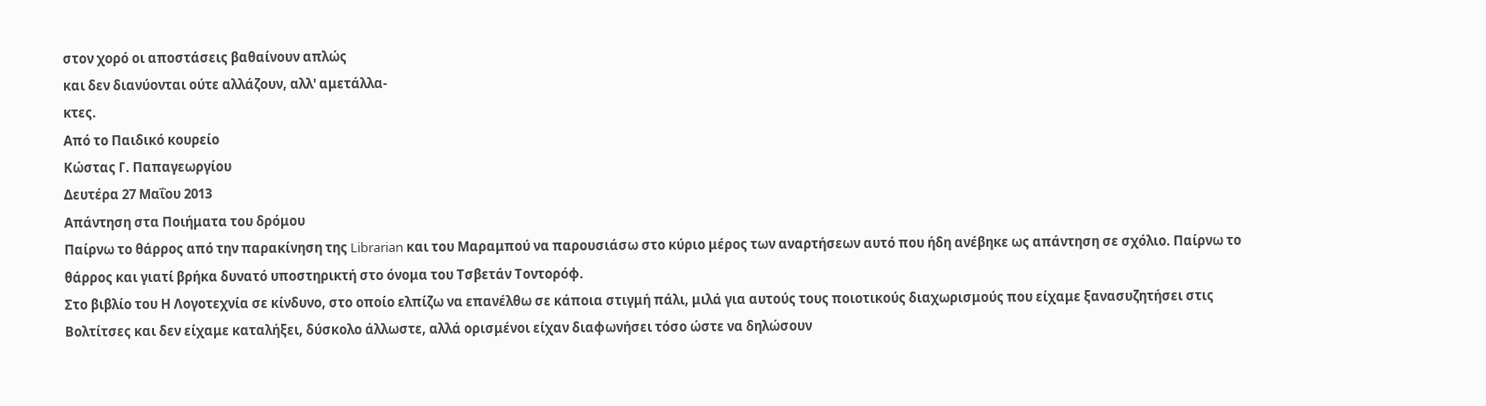στον χορό οι αποστάσεις βαθαίνουν απλώς
και δεν διανύονται ούτε αλλάζουν, αλλ' αμετάλλα-
κτες.
Από το Παιδικό κουρείο
Κώστας Γ. Παπαγεωργίου
Δευτέρα 27 Μαΐου 2013
Απάντηση στα Ποιήματα του δρόμου
Παίρνω το θάρρος από την παρακίνηση της Librarian και του Μαραμπού να παρουσιάσω στο κύριο μέρος των αναρτήσεων αυτό που ήδη ανέβηκε ως απάντηση σε σχόλιο. Παίρνω το θάρρος και γιατί βρήκα δυνατό υποστηρικτή στο όνομα του Τσβετάν Τοντορόφ.
Στο βιβλίο του Η Λογοτεχνία σε κίνδυνο, στο οποίο ελπίζω να επανέλθω σε κάποια στιγμή πάλι, μιλά για αυτούς τους ποιοτικούς διαχωρισμούς που είχαμε ξανασυζητήσει στις Βολτίτσες και δεν είχαμε καταλήξει, δύσκολο άλλωστε, αλλά ορισμένοι είχαν διαφωνήσει τόσο ώστε να δηλώσουν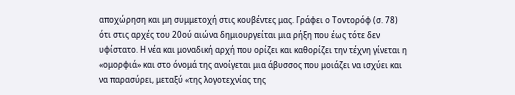αποχώρηση και μη συμμετοχή στις κουβέντες μας. Γράφει ο Τοντορόφ (σ. 78) ότι στις αρχές του 20ού αιώνα δημιουργείται μια ρήξη που έως τότε δεν υφίστατο. Η νέα και μοναδική αρχή που ορίζει και καθορίζει την τέχνη γίνεται η «ομορφιά» και στο όνομά της ανοίγεται μια άβυσσος που μοιάζει να ισχύει και να παρασύρει, μεταξύ «της λογοτεχνίας της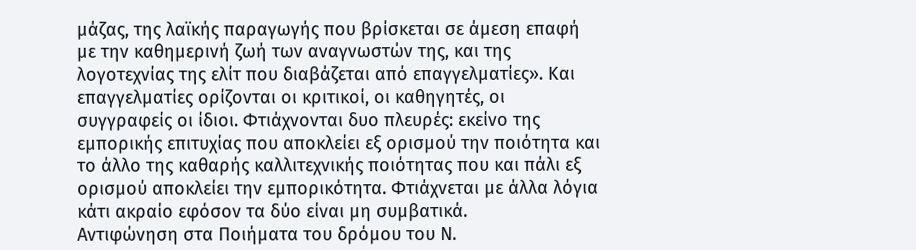μάζας, της λαϊκής παραγωγής που βρίσκεται σε άμεση επαφή με την καθημερινή ζωή των αναγνωστών της, και της λογοτεχνίας της ελίτ που διαβάζεται από επαγγελματίες». Και επαγγελματίες ορίζονται οι κριτικοί, οι καθηγητές, οι συγγραφείς οι ίδιοι. Φτιάχνονται δυο πλευρές: εκείνο της εμπορικής επιτυχίας που αποκλείει εξ ορισμού την ποιότητα και το άλλο της καθαρής καλλιτεχνικής ποιότητας που και πάλι εξ ορισμού αποκλείει την εμπορικότητα. Φτιάχνεται με άλλα λόγια κάτι ακραίο εφόσον τα δύο είναι μη συμβατικά.
Αντιφώνηση στα Ποιήματα του δρόμου του Ν.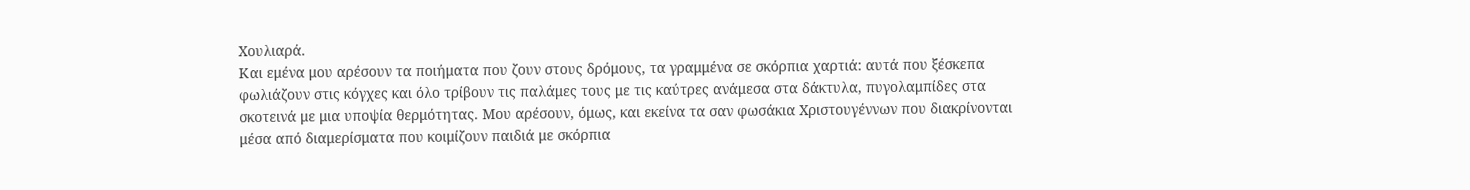Χουλιαρά.
Και εμένα μου αρέσουν τα ποιήματα που ζουν στους δρόμους, τα γραμμένα σε σκόρπια χαρτιά: αυτά που ξέσκεπα φωλιάζουν στις κόγχες και όλο τρίβουν τις παλάμες τους με τις καύτρες ανάμεσα στα δάκτυλα, πυγολαμπίδες στα σκοτεινά με μια υποψία θερμότητας. Μου αρέσουν, όμως, και εκείνα τα σαν φωσάκια Χριστουγέννων που διακρίνονται μέσα από διαμερίσματα που κοιμίζουν παιδιά με σκόρπια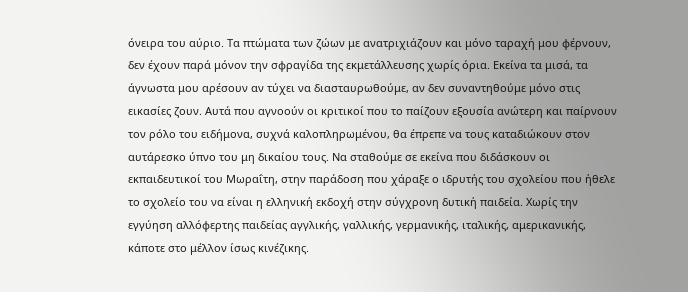όνειρα του αύριο. Τα πτώματα των ζώων με ανατριχιάζουν και μόνο ταραχή μου φέρνουν, δεν έχουν παρά μόνον την σφραγίδα της εκμετάλλευσης χωρίς όρια. Εκείνα τα μισά, τα άγνωστα μου αρέσουν αν τύχει να διασταυρωθούμε, αν δεν συναντηθούμε μόνο στις εικασίες ζουν. Αυτά που αγνοούν οι κριτικοί που το παίζουν εξουσία ανώτερη και παίρνουν τον ρόλο του ειδήμονα, συχνά καλοπληρωμένου, θα έπρεπε να τους καταδιώκουν στον αυτάρεσκο ύπνο του μη δικαίου τους. Να σταθούμε σε εκείνα που διδάσκουν οι εκπαιδευτικοί του Μωραΐτη, στην παράδοση που χάραξε ο ιδρυτής του σχολείου που ήθελε το σχολείο του να είναι η ελληνική εκδοχή στην σύγχρονη δυτική παιδεία. Χωρίς την εγγύηση αλλόφερτης παιδείας αγγλικής, γαλλικής, γερμανικής, ιταλικής, αμερικανικής, κάποτε στο μέλλον ίσως κινέζικης.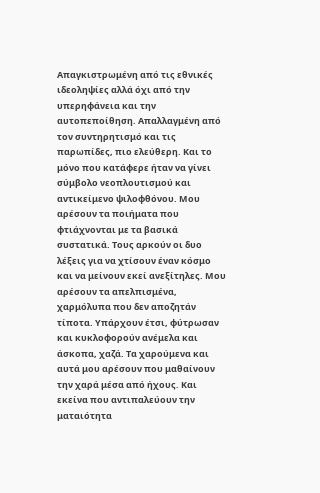Απαγκιστρωμένη από τις εθνικές ιδεοληψίες αλλά όχι από την υπερηφάνεια και την αυτοπεποίθηση. Απαλλαγμένη από τον συντηρητισμό και τις παρωπίδες, πιο ελεύθερη. Και το μόνο που κατάφερε ήταν να γίνει σύμβολο νεοπλουτισμού και αντικείμενο ψιλοφθόνου. Μου αρέσουν τα ποιήματα που φτιάχνονται με τα βασικά συστατικά. Τους αρκούν οι δυο λέξεις για να χτίσουν έναν κόσμο και να μείνουν εκεί ανεξίτηλες. Μου αρέσουν τα απελπισμένα, χαρμόλυπα που δεν αποζητάν τίποτα. Υπάρχουν έτσι, φύτρωσαν και κυκλοφορούν ανέμελα και άσκοπα, χαζά. Τα χαρούμενα και αυτά μου αρέσουν που μαθαίνουν την χαρά μέσα από ήχους. Και εκείνα που αντιπαλεύουν την ματαιότητα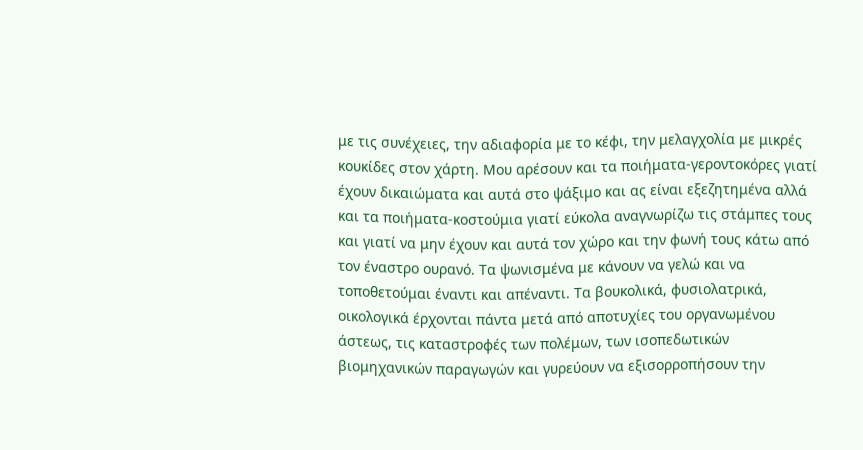με τις συνέχειες, την αδιαφορία με το κέφι, την μελαγχολία με μικρές κουκίδες στον χάρτη. Μου αρέσουν και τα ποιήματα-γεροντοκόρες γιατί έχουν δικαιώματα και αυτά στο ψάξιμο και ας είναι εξεζητημένα αλλά και τα ποιήματα-κοστούμια γιατί εύκολα αναγνωρίζω τις στάμπες τους και γιατί να μην έχουν και αυτά τον χώρο και την φωνή τους κάτω από τον έναστρο ουρανό. Τα ψωνισμένα με κάνουν να γελώ και να τοποθετούμαι έναντι και απέναντι. Τα βουκολικά, φυσιολατρικά, οικολογικά έρχονται πάντα μετά από αποτυχίες του οργανωμένου άστεως, τις καταστροφές των πολέμων, των ισοπεδωτικών βιομηχανικών παραγωγών και γυρεύουν να εξισορροπήσουν την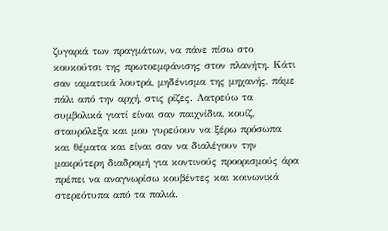ζυγαριά των πραγμάτων, να πάνε πίσω στο κουκούτσι της πρωτοεμφάνισης στον πλανήτη. Κάτι σαν ιαματικά λουτρά, μηδένισμα της μηχανής, πάμε πάλι από την αρχή, στις ρίζες. Λατρεύω τα συμβολικά γιατί είναι σαν παιχνίδια, κουίζ, σταυρόλεξα και μου γυρεύουν να ξέρω πρόσωπα και θέματα και είναι σαν να διαλέγουν την μακρύτερη διαδρομή για κοντινούς προορισμούς άρα πρέπει να αναγνωρίσω κουβέντες και κοινωνικά στερεότυπα από τα παλιά.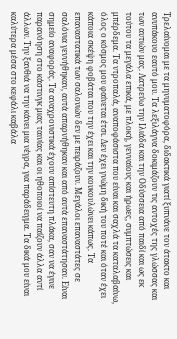Τρελαίνομαι με τα μηνυματοφόρα, διδακτικά γιατί ξυπνάνε τον άτακτο και ανυπάκουο εαυτό μου. Τα λεξιλάγνα δοκιμάζουν τις αντοχές της γλώσσας και των αυτιών μας. Λατρεύω την Ιλιάδα και την Οδύσσεια από παιδί και ως εκ τούτου τα μεγάλα επικά, με πλοκή, γενναίους και ήρωες, συμπτώσεις και μπέρδεμα. Τα ντροπαλά, αναποφάσιστα που είναι και σαχλά τα καταλαβαίνω, όλος ο κόσμος μου φαίνεται έτσι. Δεν έχει γνώμη δική του ποτέ και όταν έχει κάποια σκέψη φοβάται που την έχει και την κουκουλώνει κάπως. Τα επαναστατικά των σαλονιών δεν με πειράζουν. Μεγάλοι επαναστάτες σε σαλόνια γεννήθηκαν, αυτά απαρνήθηκαν και από αυτά επαναστάτησαν. Είναι σημείο αναφοράς. Τα αναχρονιστικά έχουν απίστευτη πλάκα, σαν να έγινε παρανόηση στο κάστινγκ μιας ταινίας και οι ηθοποιοί να παίζουν άλλα αντί άλλων. Την ξανθιά να την κάνει μια νέγρα, για παράδειγμα. Τα δικά μου είναι καλύτερα μέσα στο κεφάλι καβάλα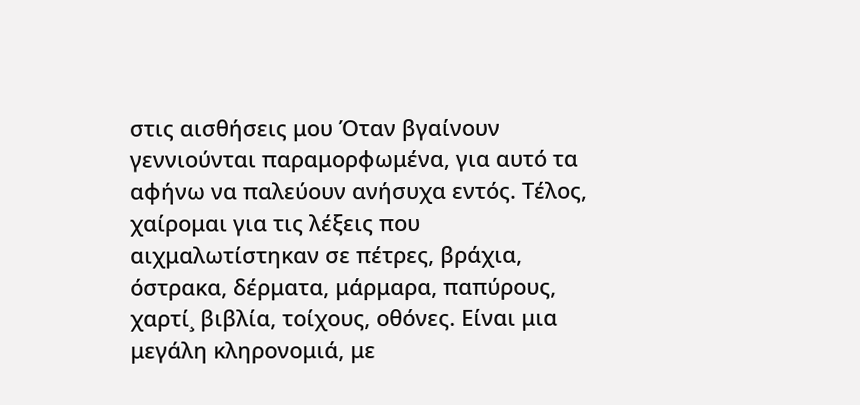στις αισθήσεις μου Όταν βγαίνουν γεννιούνται παραμορφωμένα, για αυτό τα αφήνω να παλεύουν ανήσυχα εντός. Τέλος, χαίρομαι για τις λέξεις που αιχμαλωτίστηκαν σε πέτρες, βράχια, όστρακα, δέρματα, μάρμαρα, παπύρους, χαρτί¸ βιβλία, τοίχους, οθόνες. Είναι μια μεγάλη κληρονομιά, με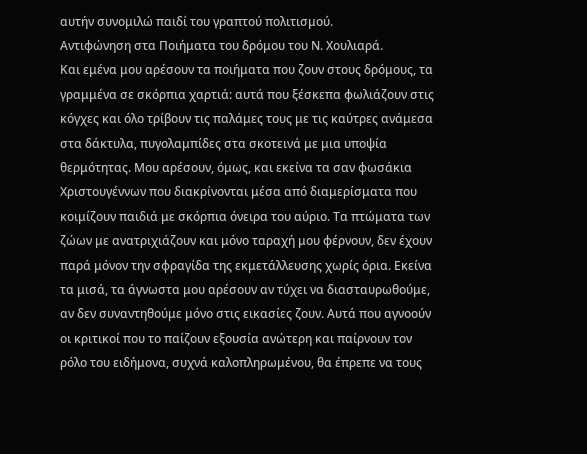αυτήν συνομιλώ παιδί του γραπτού πολιτισμού.
Αντιφώνηση στα Ποιήματα του δρόμου του Ν. Χουλιαρά.
Και εμένα μου αρέσουν τα ποιήματα που ζουν στους δρόμους, τα γραμμένα σε σκόρπια χαρτιά: αυτά που ξέσκεπα φωλιάζουν στις κόγχες και όλο τρίβουν τις παλάμες τους με τις καύτρες ανάμεσα στα δάκτυλα, πυγολαμπίδες στα σκοτεινά με μια υποψία θερμότητας. Μου αρέσουν, όμως, και εκείνα τα σαν φωσάκια Χριστουγέννων που διακρίνονται μέσα από διαμερίσματα που κοιμίζουν παιδιά με σκόρπια όνειρα του αύριο. Τα πτώματα των ζώων με ανατριχιάζουν και μόνο ταραχή μου φέρνουν, δεν έχουν παρά μόνον την σφραγίδα της εκμετάλλευσης χωρίς όρια. Εκείνα τα μισά, τα άγνωστα μου αρέσουν αν τύχει να διασταυρωθούμε, αν δεν συναντηθούμε μόνο στις εικασίες ζουν. Αυτά που αγνοούν οι κριτικοί που το παίζουν εξουσία ανώτερη και παίρνουν τον ρόλο του ειδήμονα, συχνά καλοπληρωμένου, θα έπρεπε να τους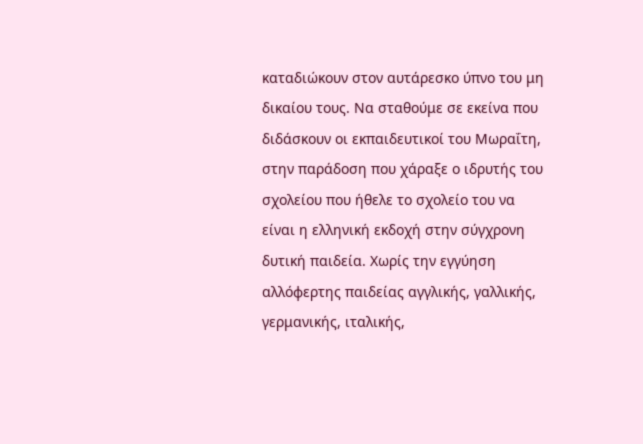καταδιώκουν στον αυτάρεσκο ύπνο του μη δικαίου τους. Να σταθούμε σε εκείνα που διδάσκουν οι εκπαιδευτικοί του Μωραΐτη, στην παράδοση που χάραξε ο ιδρυτής του σχολείου που ήθελε το σχολείο του να είναι η ελληνική εκδοχή στην σύγχρονη δυτική παιδεία. Χωρίς την εγγύηση αλλόφερτης παιδείας αγγλικής, γαλλικής, γερμανικής, ιταλικής,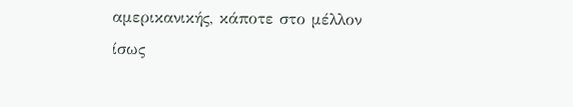αμερικανικής, κάποτε στο μέλλον ίσως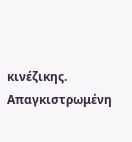κινέζικης. Απαγκιστρωμένη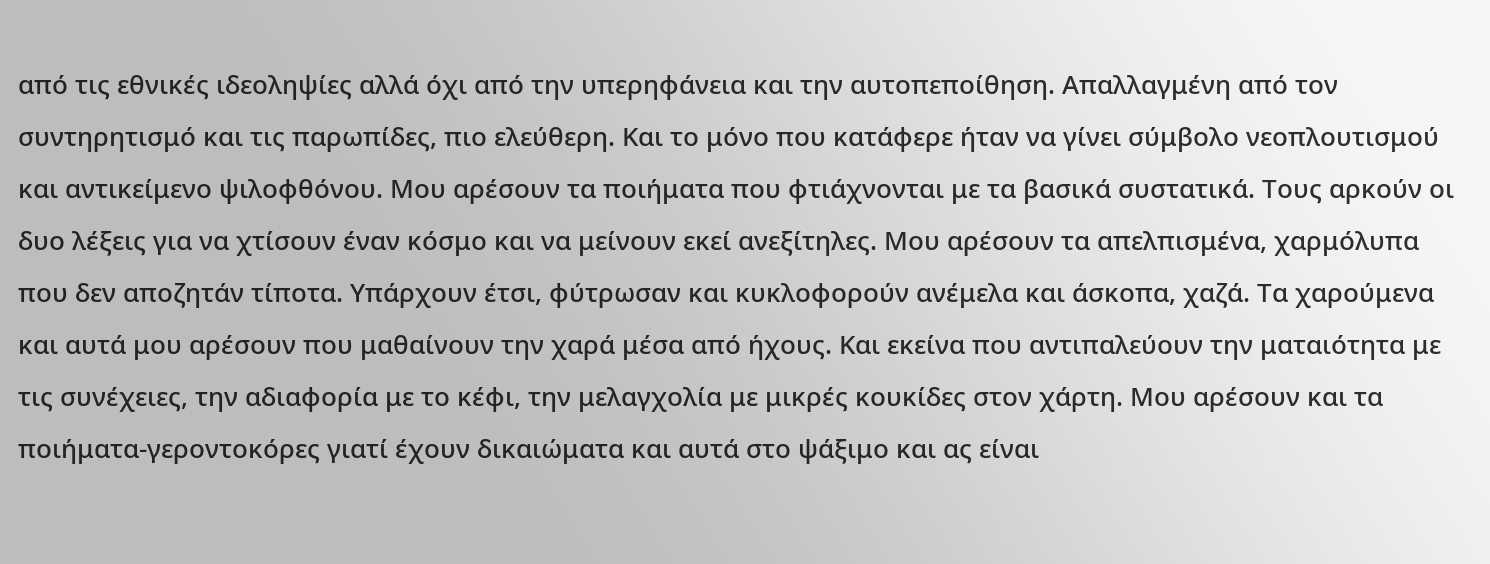από τις εθνικές ιδεοληψίες αλλά όχι από την υπερηφάνεια και την αυτοπεποίθηση. Απαλλαγμένη από τον συντηρητισμό και τις παρωπίδες, πιο ελεύθερη. Και το μόνο που κατάφερε ήταν να γίνει σύμβολο νεοπλουτισμού και αντικείμενο ψιλοφθόνου. Μου αρέσουν τα ποιήματα που φτιάχνονται με τα βασικά συστατικά. Τους αρκούν οι δυο λέξεις για να χτίσουν έναν κόσμο και να μείνουν εκεί ανεξίτηλες. Μου αρέσουν τα απελπισμένα, χαρμόλυπα που δεν αποζητάν τίποτα. Υπάρχουν έτσι, φύτρωσαν και κυκλοφορούν ανέμελα και άσκοπα, χαζά. Τα χαρούμενα και αυτά μου αρέσουν που μαθαίνουν την χαρά μέσα από ήχους. Και εκείνα που αντιπαλεύουν την ματαιότητα με τις συνέχειες, την αδιαφορία με το κέφι, την μελαγχολία με μικρές κουκίδες στον χάρτη. Μου αρέσουν και τα ποιήματα-γεροντοκόρες γιατί έχουν δικαιώματα και αυτά στο ψάξιμο και ας είναι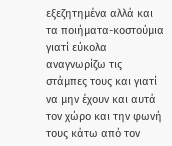εξεζητημένα αλλά και τα ποιήματα-κοστούμια γιατί εύκολα αναγνωρίζω τις στάμπες τους και γιατί να μην έχουν και αυτά τον χώρο και την φωνή τους κάτω από τον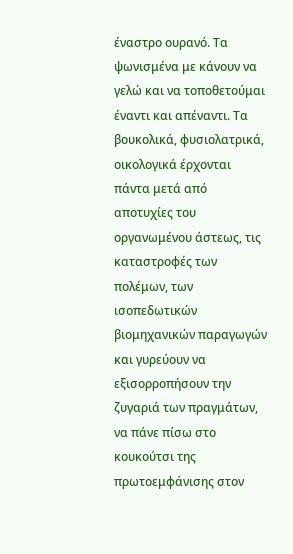έναστρο ουρανό. Τα ψωνισμένα με κάνουν να γελώ και να τοποθετούμαι έναντι και απέναντι. Τα βουκολικά, φυσιολατρικά, οικολογικά έρχονται πάντα μετά από αποτυχίες του οργανωμένου άστεως, τις καταστροφές των πολέμων, των ισοπεδωτικών βιομηχανικών παραγωγών και γυρεύουν να εξισορροπήσουν την ζυγαριά των πραγμάτων, να πάνε πίσω στο κουκούτσι της πρωτοεμφάνισης στον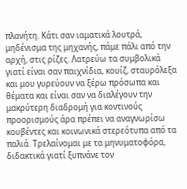πλανήτη. Κάτι σαν ιαματικά λουτρά, μηδένισμα της μηχανής, πάμε πάλι από την αρχή, στις ρίζες. Λατρεύω τα συμβολικά γιατί είναι σαν παιχνίδια, κουίζ, σταυρόλεξα και μου γυρεύουν να ξέρω πρόσωπα και θέματα και είναι σαν να διαλέγουν την μακρύτερη διαδρομή για κοντινούς προορισμούς άρα πρέπει να αναγνωρίσω κουβέντες και κοινωνικά στερεότυπα από τα παλιά. Τρελαίνομαι με τα μηνυματοφόρα, διδακτικά γιατί ξυπνάνε τον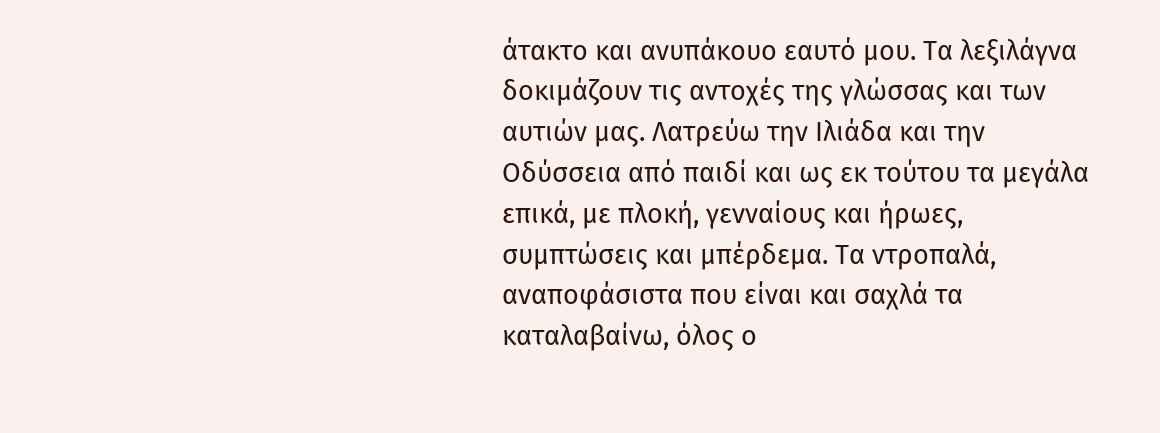άτακτο και ανυπάκουο εαυτό μου. Τα λεξιλάγνα δοκιμάζουν τις αντοχές της γλώσσας και των αυτιών μας. Λατρεύω την Ιλιάδα και την Οδύσσεια από παιδί και ως εκ τούτου τα μεγάλα επικά, με πλοκή, γενναίους και ήρωες, συμπτώσεις και μπέρδεμα. Τα ντροπαλά, αναποφάσιστα που είναι και σαχλά τα καταλαβαίνω, όλος ο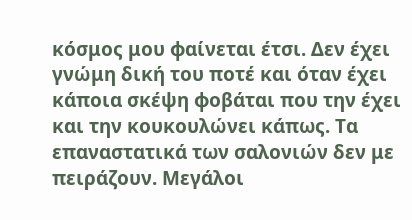κόσμος μου φαίνεται έτσι. Δεν έχει γνώμη δική του ποτέ και όταν έχει κάποια σκέψη φοβάται που την έχει και την κουκουλώνει κάπως. Τα επαναστατικά των σαλονιών δεν με πειράζουν. Μεγάλοι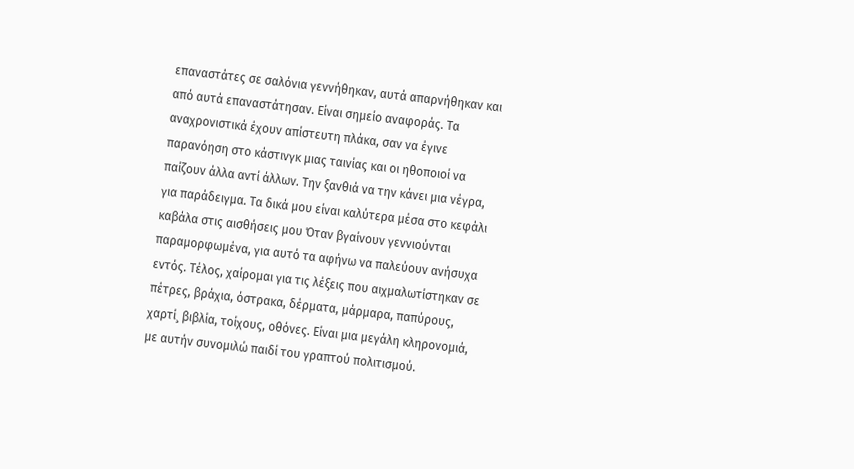επαναστάτες σε σαλόνια γεννήθηκαν, αυτά απαρνήθηκαν και από αυτά επαναστάτησαν. Είναι σημείο αναφοράς. Τα αναχρονιστικά έχουν απίστευτη πλάκα, σαν να έγινε παρανόηση στο κάστινγκ μιας ταινίας και οι ηθοποιοί να παίζουν άλλα αντί άλλων. Την ξανθιά να την κάνει μια νέγρα, για παράδειγμα. Τα δικά μου είναι καλύτερα μέσα στο κεφάλι καβάλα στις αισθήσεις μου Όταν βγαίνουν γεννιούνται παραμορφωμένα, για αυτό τα αφήνω να παλεύουν ανήσυχα εντός. Τέλος, χαίρομαι για τις λέξεις που αιχμαλωτίστηκαν σε πέτρες, βράχια, όστρακα, δέρματα, μάρμαρα, παπύρους, χαρτί¸ βιβλία, τοίχους, οθόνες. Είναι μια μεγάλη κληρονομιά, με αυτήν συνομιλώ παιδί του γραπτού πολιτισμού.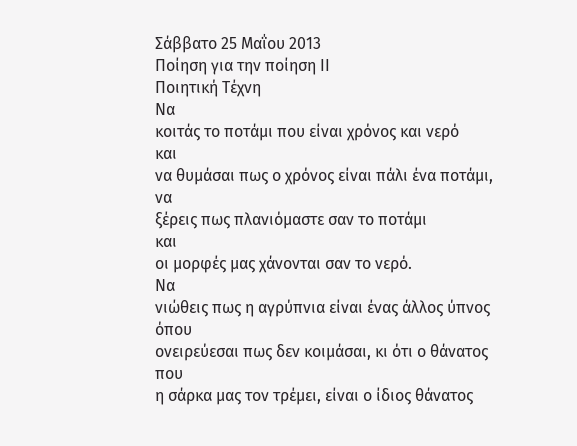Σάββατο 25 Μαΐου 2013
Ποίηση για την ποίηση ΙΙ
Ποιητική Τέχνη
Να
κοιτάς το ποτάμι που είναι χρόνος και νερό
και
να θυμάσαι πως ο χρόνος είναι πάλι ένα ποτάμι,
να
ξέρεις πως πλανιόμαστε σαν το ποτάμι
και
οι μορφές μας χάνονται σαν το νερό.
Να
νιώθεις πως η αγρύπνια είναι ένας άλλος ύπνος
όπου
ονειρεύεσαι πως δεν κοιμάσαι, κι ότι ο θάνατος
που
η σάρκα μας τον τρέμει, είναι ο ίδιος θάνατος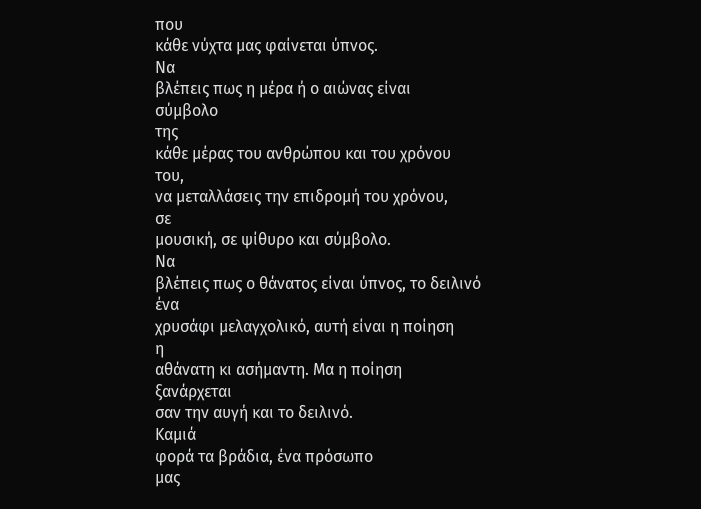που
κάθε νύχτα μας φαίνεται ύπνος.
Να
βλέπεις πως η μέρα ή ο αιώνας είναι
σύμβολο
της
κάθε μέρας του ανθρώπου και του χρόνου
του,
να μεταλλάσεις την επιδρομή του χρόνου,
σε
μουσική, σε ψίθυρο και σύμβολο.
Να
βλέπεις πως ο θάνατος είναι ύπνος, το δειλινό
ένα
χρυσάφι μελαγχολικό, αυτή είναι η ποίηση
η
αθάνατη κι ασήμαντη. Μα η ποίηση
ξανάρχεται
σαν την αυγή και το δειλινό.
Καμιά
φορά τα βράδια, ένα πρόσωπο
μας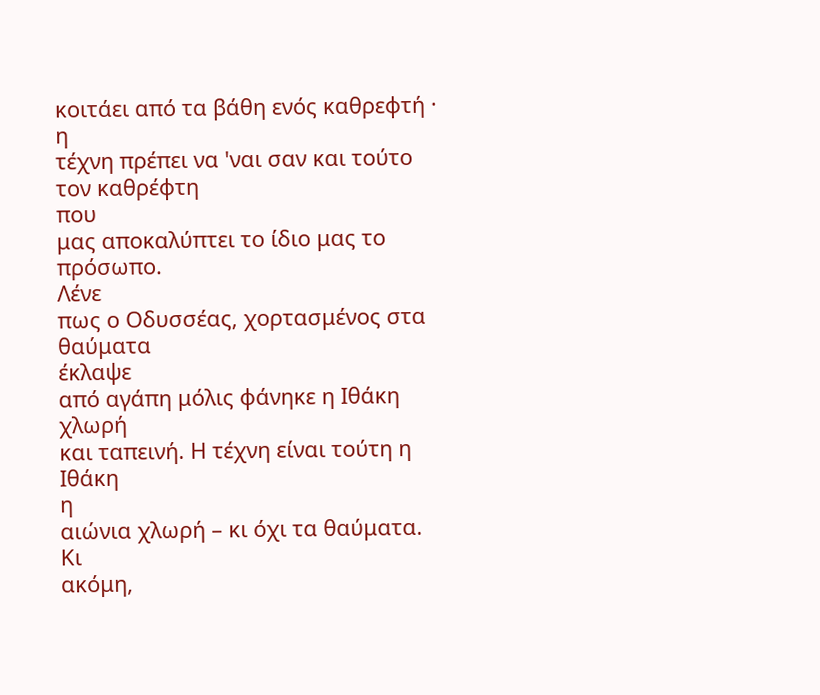κοιτάει από τα βάθη ενός καθρεφτή ·
η
τέχνη πρέπει να 'ναι σαν και τούτο τον καθρέφτη
που
μας αποκαλύπτει το ίδιο μας το πρόσωπο.
Λένε
πως ο Οδυσσέας, χορτασμένος στα θαύματα
έκλαψε
από αγάπη μόλις φάνηκε η Ιθάκη
χλωρή
και ταπεινή. Η τέχνη είναι τούτη η Ιθάκη
η
αιώνια χλωρή – κι όχι τα θαύματα.
Κι
ακόμη,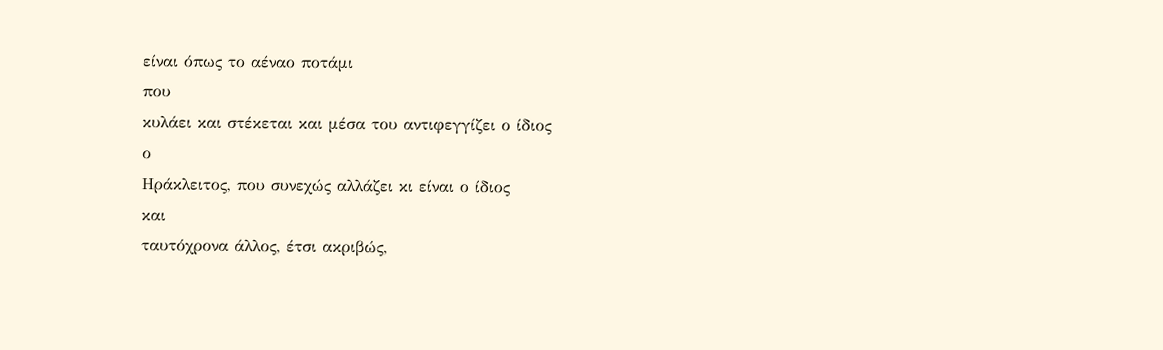είναι όπως το αέναο ποτάμι
που
κυλάει και στέκεται και μέσα του αντιφεγγίζει ο ίδιος
ο
Ηράκλειτος, που συνεχώς αλλάζει κι είναι ο ίδιος
και
ταυτόχρονα άλλος, έτσι ακριβώς,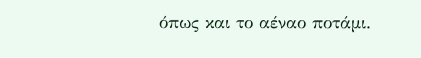όπως και το αέναο ποτάμι.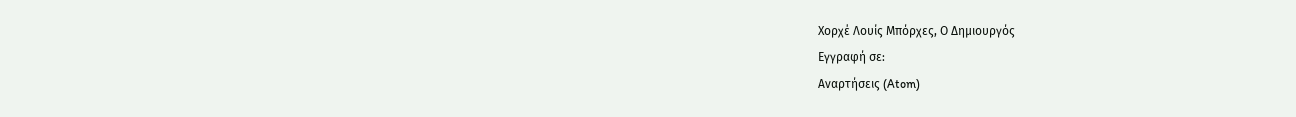Χορχέ Λουίς Μπόρχες, Ο Δημιουργός
Εγγραφή σε:
Αναρτήσεις (Atom)